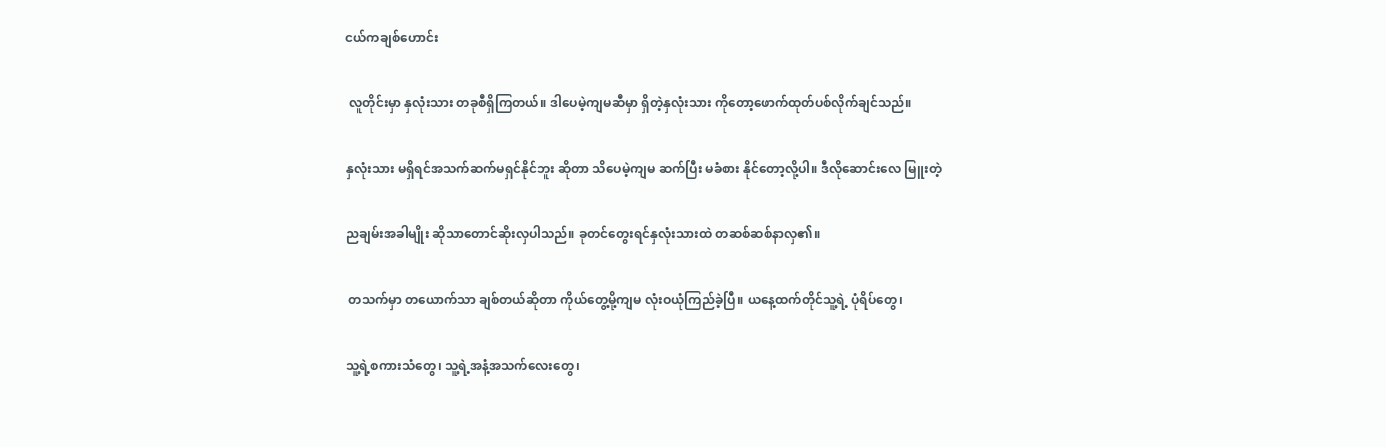ငယ်ကချစ်ဟောင်း

 လူတိုင်းမှာ နှလုံးသား တခုစီရှိကြတယ်။ ဒါပေမဲ့ကျမဆီမှာ ရှိတဲ့နှလုံးသား ကိုတော့ဖောက်ထုတ်ပစ်လိုက်ချင်သည်။

နှလုံးသား မရှိရင်အသက်ဆက်မရှင်နိုင်ဘူး ဆိုတာ သိပေမဲ့ကျမ ဆက်ပြီး မခံစား နိုင်တော့လို့ပါ။ ဒီလိုဆောင်းလေ မြူးတဲ့

ညချမ်းအခါမျိုး ဆိုသာတောင်ဆိုးလှပါသည်။ ခုတင်တွေးရင်နှလုံးသားထဲ တဆစ်ဆစ်နာလှ၏။

 တသက်မှာ တယောက်သာ ချစ်တယ်ဆိုတာ ကိုယ်တွေ့မို့ကျမ လုံးဝယုံကြည်ခဲ့ပြီ။ ယနေ့ထက်တိုင်သူ့ရဲ့ ပုံရိပ်တွေ၊

သူ့ရဲ့စကားသံတွေ၊ သူ့ရဲ့အနံ့အသက်လေးတွေ၊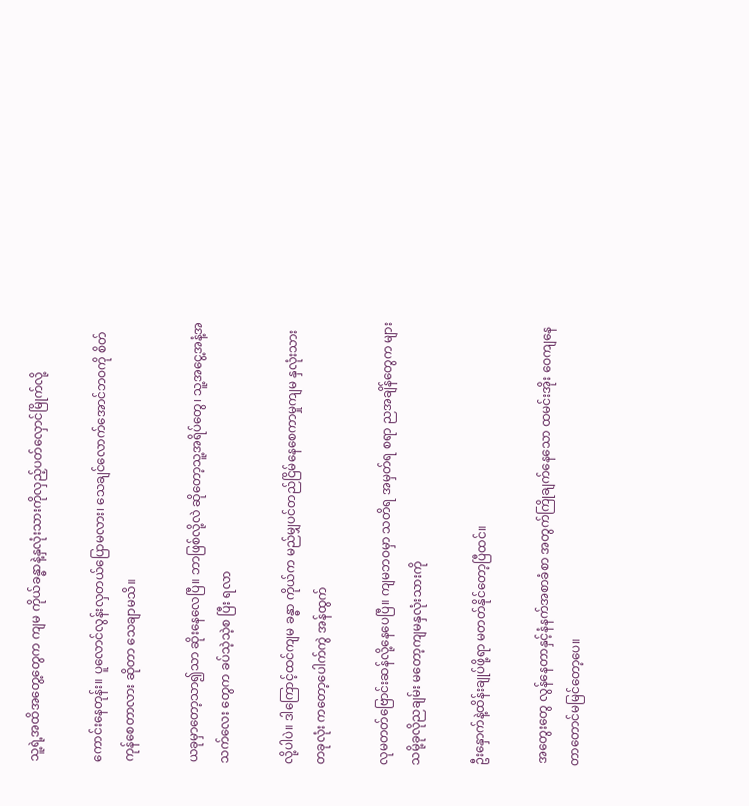သူ့ရဲ့အထိအတွေ့တွေက ကျမ ကိုယ်ခန္ဓာနဲ့နှလုံးသားကိုလှည့်ပတ်လှောင်မြိုက်လို့

ကောင်းနေတုန်း။ ပူလောင်လွန်းလှတယ်ပြောမလား၊ သေချင်လောက်အောင်ဘဝကို စိတ်ကုန်စေတာလား ဆိုတာ သေချာမသိ။

ယခုမှာတော့သာ၍သာ ဆိုးနေလေပြီ။ ဘာဖြစ်လို့လဲ ဆိုတော့သူ့အရိပ်တွေ၊ သူ့အငွေ့အနံ့အသက်လေး တွေက ခပ်သဲ့သဲ့စ ပြီး ရလာ

လို့ပါပဲ။ ဒါကြောင့်ထင်ကျမ ခန္ဓာ ကိုယ်က မည်မျှပင်တည်ငြိမ်နေစေကာမှုကျမ နှလုံးသား တခုလုံး ကတော့ပေါက်ကွဲ အန်ထွက်

လုမတတ်ဗြောင်းဆန်လို့နေပေပြီ။ ကျမဘဝမှာ သတိရ အမှတ်ရ စရာ ညအချိန်တွေက များသမို့ခုလိုညချမ်း မတော့ကျမနှလုံးသားကို

ဦးနှောက်နဲ့ထိန်းချုပ်ဖို့ရာ မတတ်နိုင်တော့ပြီထင်။

 အတွေးတွေ လွန်နေတာနှင့်နံနက်အစာခံစာ အတွက်ကြိုချက်နေသော ထမင်းအိုး ဝေကျနေတာတောင်မမြင်တော့ပေ။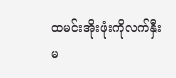ထမင်းအိုးဖုံးကိုလက်နှီးမ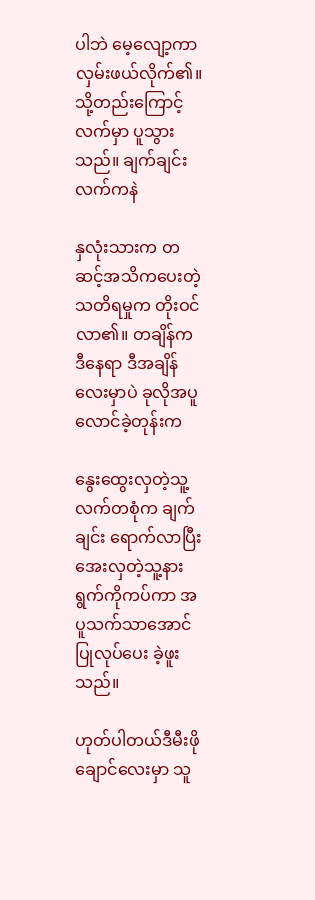ပါဘဲ မေ့လျော့ကာ လှမ်းဖယ်လိုက်၏။ သို့တည်းကြောင့်လက်မှာ ပူသွားသည်။ ချက်ချင်း လက်ကနဲ

နှလုံးသားက တဆင့်အသိကပေးတဲ့သတိရမှုက တိုးဝင်လာ၏။ တချိန်က ဒီနေရာ ဒီအချိန်လေးမှာပဲ ခုလိုအပူလောင်ခဲ့တုန်းက

နွေးထွေးလှတဲ့သူ့လက်တစုံက ချက်ချင်း ရောက်လာပြီး အေးလှတဲ့သူ့နားရွက်ကိုကပ်ကာ အပူသက်သာအောင်ပြုလုပ်ပေး ခဲ့ဖူးသည်။

ဟုတ်ပါတယ်ဒီမီးဖိုချောင်လေးမှာ သူ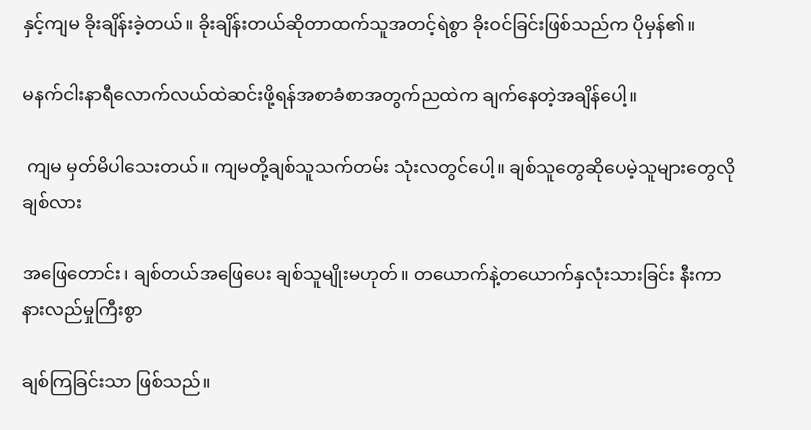နှင့်ကျမ ခိုးချိန်းခဲ့တယ်။ ခိုးချိန်းတယ်ဆိုတာထက်သူအတင့်ရဲစွာ ခိုးဝင်ခြင်းဖြစ်သည်က ပိုမှန်၏။

မနက်ငါးနာရီလောက်လယ်ထဲဆင်းဖို့ရန်အစာခံစာအတွက်ညထဲက ချက်နေတဲ့အချိန်ပေါ့။

 ကျမ မှတ်မိပါသေးတယ်။ ကျမတို့ချစ်သူသက်တမ်း သုံးလတွင်ပေါ့။ ချစ်သူတွေဆိုပေမဲ့သူများတွေလို ချစ်လား

အဖြေတောင်း၊ ချစ်တယ်အဖြေပေး ချစ်သူမျိုးမဟုတ်။ တယောက်နဲ့တယောက်နှလုံးသားခြင်း နီးကာ နားလည်မှုကြီးစွာ

ချစ်ကြခြင်းသာ ဖြစ်သည်။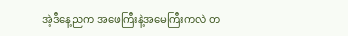အဲ့ဒီနေ့ညက အဖေကြီးနဲ့အမေကြီးကလဲ တ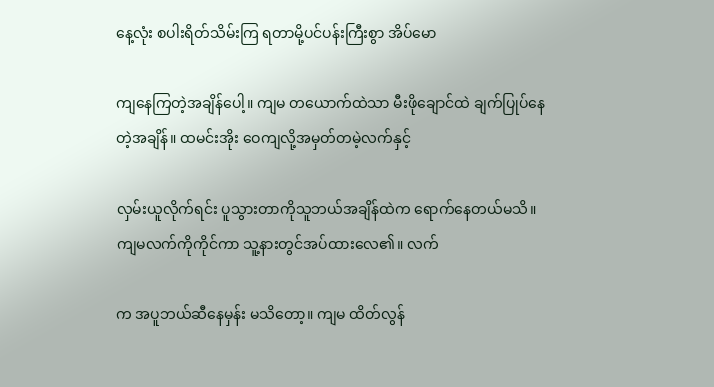နေ့လုံး စပါးရိတ်သိမ်းကြ ရတာမို့ပင်ပန်းကြီးစွာ အိပ်မော

ကျနေကြတဲ့အချိန်ပေါ့။ ကျမ တယောက်ထဲသာ မီးဖိုချောင်ထဲ ချက်ပြုပ်နေတဲ့အချိန်။ ထမင်းအိုး ဝေကျလို့အမှတ်တမဲ့လက်နှင့်

လှမ်းယူလိုက်ရင်း ပူသွားတာကိုသူဘယ်အချိန်ထဲက ရောက်နေတယ်မသိ။ ကျမလက်ကိုကိုင်ကာ သူ့နားတွင်အပ်ထားလေ၏။ လက်

က အပူဘယ်ဆီနေမှန်း မသိတော့။ ကျမ ထိတ်လွန်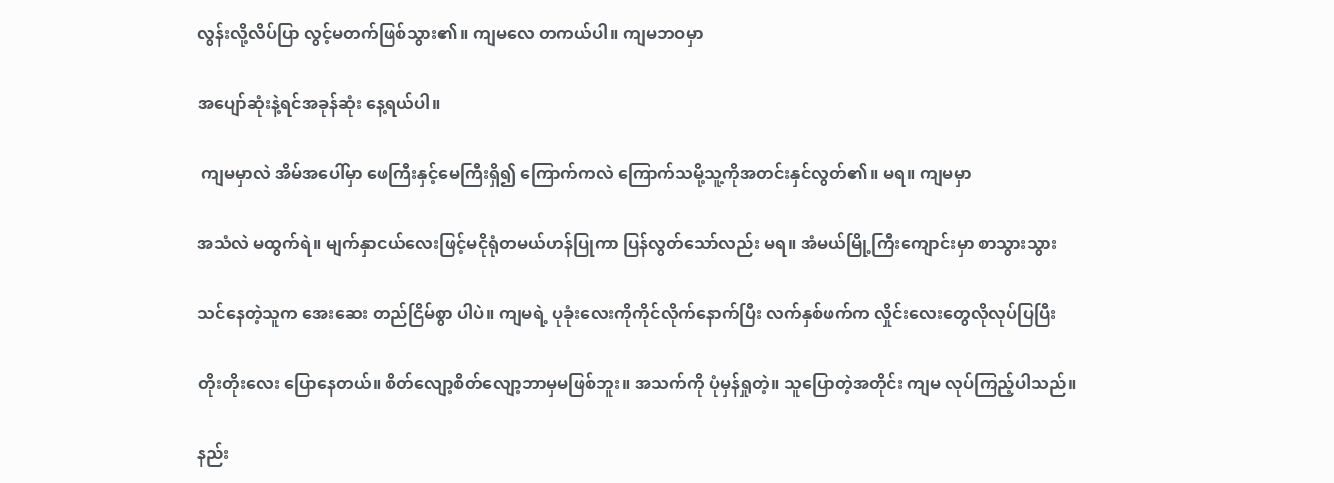လွန်းလို့လိပ်ပြာ လွင့်မတက်ဖြစ်သွား၏။ ကျမလေ တကယ်ပါ။ ကျမဘဝမှာ

အပျော်ဆုံးနဲ့ရင်အခုန်ဆုံး နေ့ရယ်ပါ။

 ကျမမှာလဲ အိမ်အပေါ်မှာ ဖေကြီးနှင့်မေကြီးရှိ၍ ကြောက်ကလဲ ကြောက်သမို့သူ့ကိုအတင်းနှင်လွတ်၏။ မရ။ ကျမမှာ

အသံလဲ မထွက်ရဲ။ မျက်နှာငယ်လေးဖြင့်မငိုရုံတမယ်ဟန်ပြုကာ ပြန်လွတ်သော်လည်း မရ။ အံမယ်မြို့ကြီးကျောင်းမှာ စာသွားသွား

သင်နေတဲ့သူက အေးဆေး တည်ငြိမ်စွာ ပါပဲ။ ကျမရဲ့ ပုခုံးလေးကိုကိုင်လိုက်နောက်ပြီး လက်နှစ်ဖက်က လှိုင်းလေးတွေလိုလုပ်ပြပြီး

တိုးတိုးလေး ပြောနေတယ်။ စိတ်လျော့စိတ်လျော့ဘာမှမဖြစ်ဘူး။ အသက်ကို ပုံမှန်ရှုတဲ့။ သူပြောတဲ့အတိုင်း ကျမ လုပ်ကြည့်ပါသည်။

နည်း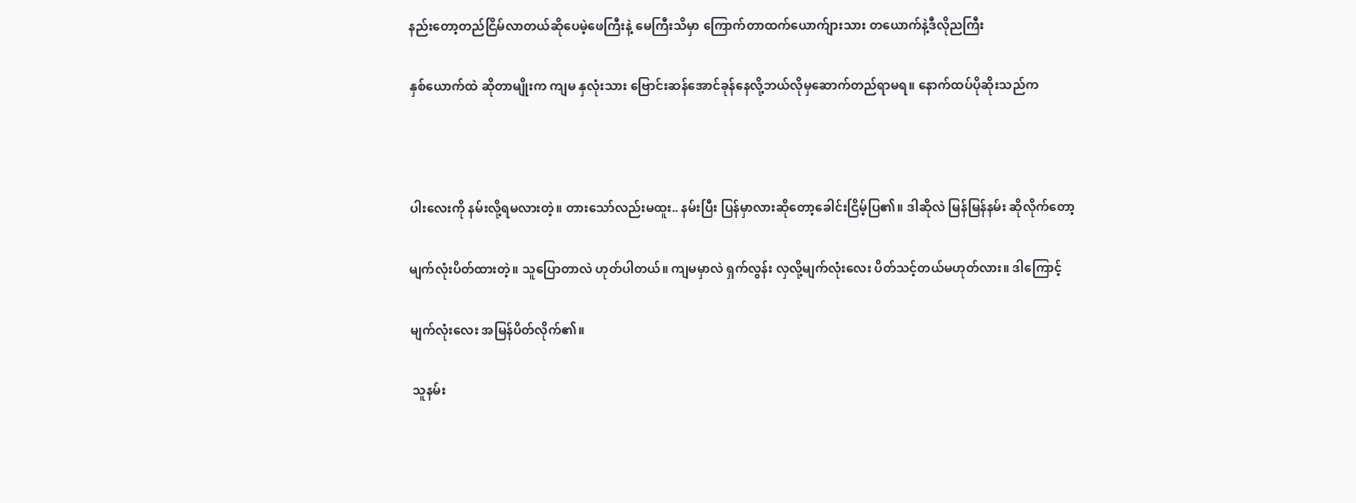နည်းတော့တည်ငြိမ်လာတယ်ဆိုပေမဲ့ဖေကြီးနဲ့ မေကြီးသိမှာ ကြောက်တာထက်ယောက်ျားသား တယောက်နဲ့ဒီလိုညကြီး

နှစ်ယောက်ထဲ ဆိုတာမျိုးက ကျမ နှလုံးသား ဗြောင်းဆန်အောင်ခုန်နေလို့ဘယ်လိုမှဆောက်တည်ရာမရ။ နောက်ထပ်ပိုဆိုးသည်က



ပါးလေးကို နမ်းလို့ရမလားတဲ့။ တားသော်လည်းမထူး.. နမ်းပြီး ပြန်မှာလားဆိုတော့ခေါင်းငြိမ့်ပြ၏။ ဒါဆိုလဲ မြန်မြန်နမ်း ဆိုလိုက်တော့

မျက်လုံးပိတ်ထားတဲ့။ သူပြောတာလဲ ဟုတ်ပါတယ်။ ကျမမှာလဲ ရှက်လွန်း လှလို့မျက်လုံးလေး ပိတ်သင့်တယ်မဟုတ်လား။ ဒါကြောင့်

မျက်လုံးလေး အမြန်ပိတ်လိုက်၏။

 သူနမ်း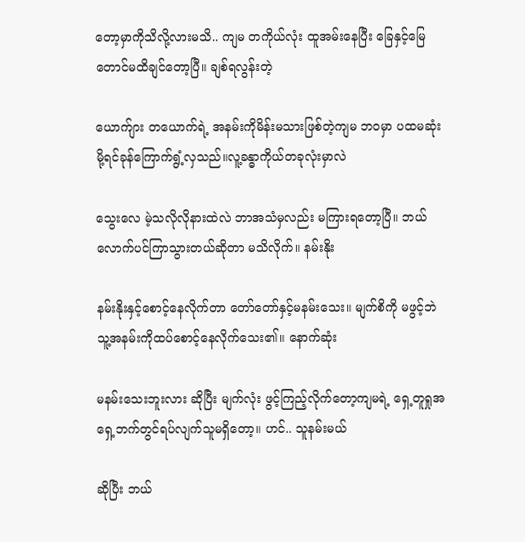တော့မှာကိုသိလို့လားမသိ.. ကျမ တကိုယ်လုံး ထူအမ်းနေပြီး ခြေနှင့်မြေတောင်မထိချင်တော့ပြီ။ ချစ်ရလွန်းတဲ့

ယောက်ျား တယောက်ရဲ့ အနမ်းကိုမိန်းမသားဖြစ်တဲ့ကျမ ဘဝမှာ ပထမဆုံးမို့ရင်ခုန်ကြောက်ရွံ့လှသည်။လူ့ခန္ဓာကိုယ်တခုလုံးမှာလဲ

သွေးလေ မဲ့သလိုလိုနားထဲလဲ ဘာအသံမှလည်း မကြားရတော့ပြီ။ ဘယ်လောက်ပင်ကြာသွားတယ်ဆိုတာ မသိလိုက်။ နမ်းနိုး

နမ်းနိုးနှင့်စောင့်နေလိုက်တာ တော်တော်နှင့်မနမ်းသေး။ မျက်စိကို မဖွင့်ဘဲ သူ့အနမ်းကိုထပ်စောင့်နေလိုက်သေး၏။ နောက်ဆုံး

မနမ်းသေးဘူးလား ဆိုပြီး မျက်လုံး ဖွင့်ကြည့်လိုက်တော့ကျမရဲ့ ရှေ့တူရှုအရှေ့ဘက်တွင်ရပ်လျက်သူမရှိတော့။ ဟင်.. သူနမ်းမယ်

ဆိုပြီး ဘယ်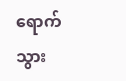ရောက်သွား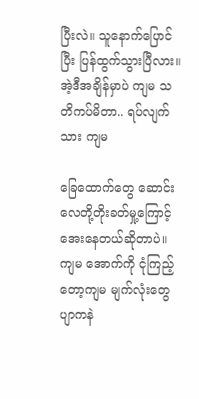ပြီးလဲ။ သူနောက်ပြောင်ပြီး ပြန်ထွက်သွားပြီလား။ အဲ့ဒီအချိန်မှာပဲ ကျမ သတိကပ်မိတာ.. ရပ်လျက်သား ကျမ

ခြေထောက်တွေ ဆောင်းလေတို့တိုးခတ်မှု့ကြောင့်အေးနေတယ်ဆိုတာပဲ။ ကျမ အောက်ကို ငုံကြည့်တော့ကျမ မျက်လုံးတွေ ပျာကနဲ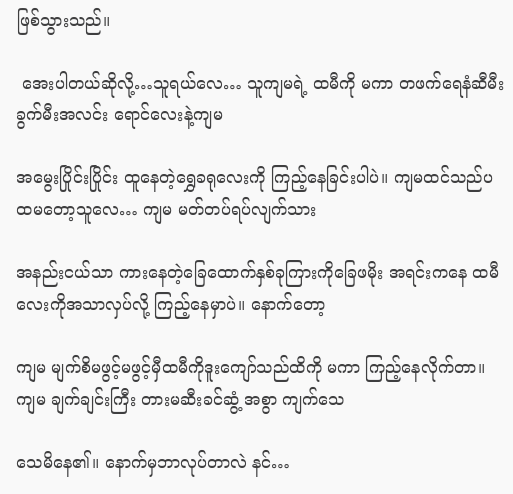ဖြစ်သွားသည်။

 အေးပါတယ်ဆိုလို့…သူရယ်လေ… သူကျမရဲ့ ထမီကို မကာ တဖက်ရေနံဆီမီးခွက်မီးအလင်း ရောင်လေးနဲ့ကျမ

အမွေးပြိုင်းပြိုင်း ထူနေတဲ့ရွှေခရုလေးကို ကြည့်နေခြင်းပါပဲ။ ကျမထင်သည်ပထမတော့သူလေ… ကျမ မတ်တပ်ရပ်လျက်သား

အနည်းငယ်သာ ကားနေတဲ့ခြေထောက်နှစ်ခုကြားကိုခြေဖမိုး အရင်းကနေ ထမီလေးကိုအသာလှပ်လို့ ကြည့်နေမှာပဲ။ နောက်တော့

ကျမ မျက်စိမဖွင့်မဖွင့်မှီထမီကိုဒူးကျော်သည်ထိကို မကာ ကြည့်နေလိုက်တာ။ ကျမ ချက်ချင်းကြီး တားမဆီးခင်ဆွံ့ အစွာ ကျက်သေ

သေမိနေ၏။ နောက်မှဘာလုပ်တာလဲ နင်…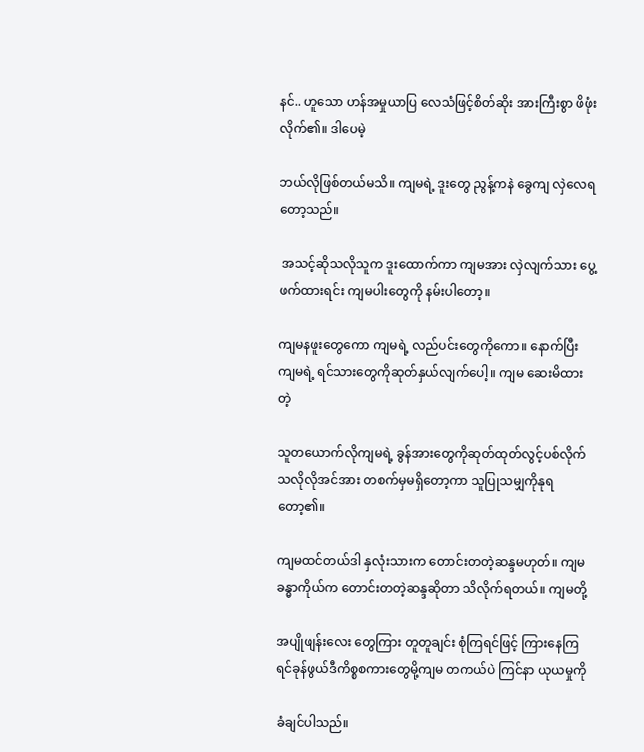နင်.. ဟူသော ဟန်အမှုယာပြ လေသံဖြင့်စိတ်ဆိုး အားကြီးစွာ ဖိဖုံးလိုက်၏။ ဒါပေမဲ့

ဘယ်လိုဖြစ်တယ်မသိ။ ကျမရဲ့ ဒူးတွေ ညွန့်ကနဲ ခွေကျ လှဲလေရတော့သည်။

 အသင့်ဆိုသလိုသူက ဒူးထောက်ကာ ကျမအား လှဲလျက်သား ပွေ့ဖက်ထားရင်း ကျမပါးတွေကို နမ်းပါတော့။

ကျမနဖူးတွေကော ကျမရဲ့ လည်ပင်းတွေကိုကော။ နောက်ပြီး ကျမရဲ့ ရင်သားတွေကိုဆုတ်နှယ်လျက်ပေါ့။ ကျမ ဆေးမိထားတဲ့

သူတယောက်လိုကျမရဲ့ ခွန်အားတွေကိုဆုတ်ထုတ်လွင့်ပစ်လိုက်သလိုလိုအင်အား တစက်မှမရှိတော့ကာ သူပြုသမျှကိုနုရတော့၏။

ကျမထင်တယ်ဒါ နှလုံးသားက တောင်းတတဲ့ဆန္ဒမဟုတ်။ ကျမ ခန္ဓာကိုယ်က တောင်းတတဲ့ဆန္ဒဆိုတာ သိလိုက်ရတယ်။ ကျမတို့

အပျိုဖျန်းလေး တွေကြား တူတူချင်း စုံကြရင်ဖြင့် ကြားနေကြ ရင်ခုန်ဖွယ်ဒီကိစ္စစကားတွေမို့ကျမ တကယ်ပဲ ကြင်နာ ယုယမှုကို

ခံချင်ပါသည်။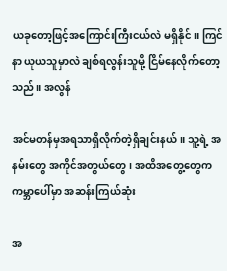ယခုတော့ဖြင့်အကြောင်းကြီးငယ်လဲ မရှိနိုင်။ ကြင်နာ ယုယသူမှာလဲ ချစ်ရလွန်းသူမို့ ငြိမ်နေလိုက်တော့သည်။ အလွန်

အင်မတန်မှအရသာရှိလိုက်တဲ့ရှိချင်းနယ်။ သူ့ရဲ့ အနမ်းတွေ အကိုင်အတွယ်တွေ၊ အထိအတွေ့တွေက ကမ္ဘာပေါ်မှာ အဆန်းကြယ်ဆုံး

အ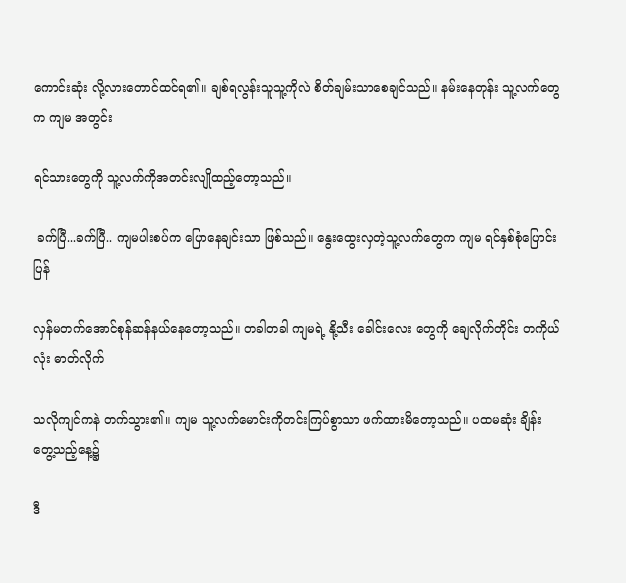ကောင်းဆုံး လို့လားတောင်ထင်ရ၏။ ချစ်ရလွန်းသူသူ့ကိုလဲ စိတ်ချမ်းသာစေချင်သည်။ နမ်းနေတုန်း သူ့လက်တွေက ကျမ အတွင်း

ရင်သားတွေကို သူ့လက်ကိုအတင်းလျိုထည့်တော့သည်။

 ခက်ပြီ...ခက်ပြီ.. ကျမပါးစပ်က ပြောနေချင်းသာ ဖြစ်သည်။ နွေးထွေးလှတဲ့သူ့လက်တွေက ကျမ ရင်နှစ်စုံပြောင်းပြန်

လှန်မတက်အောင်စုန်ဆန်နယ်နေတော့သည်။ တခါတခါ ကျမရဲ့ နို့သီး ခေါင်းလေး တွေကို ချေလိုက်တိုင်း တကိုယ်လုံး ဓာတ်လိုက်

သလိုကျင်ကနဲ တက်သွား၏။ ကျမ သူ့လက်မောင်းကိုတင်းကြပ်စွာသာ ဖက်ထားမိတော့သည်။ ပထမဆုံး ချိန်းတွေ့သည့်နေ့၌

ဒီ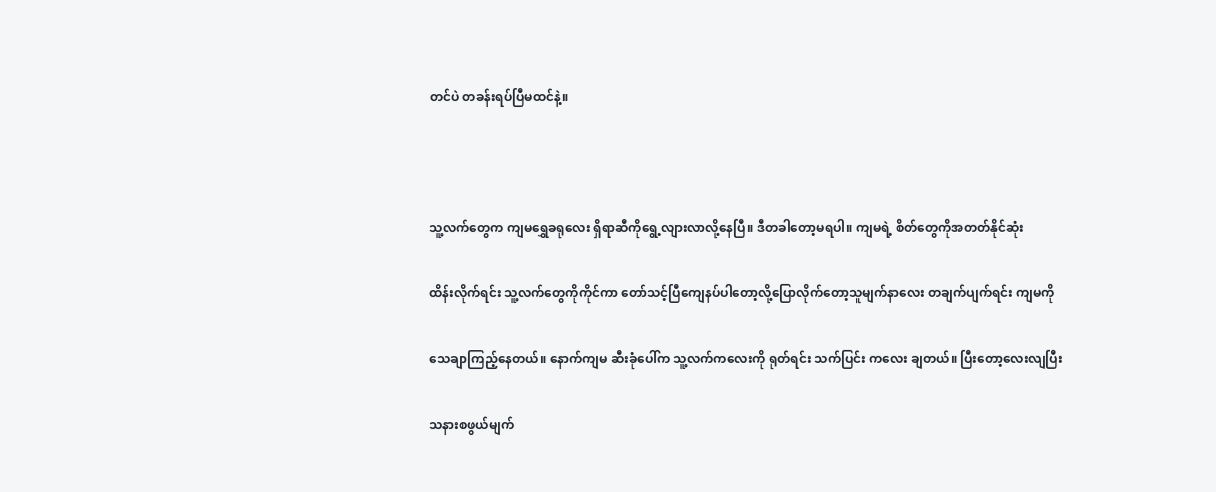တင်ပဲ တခန်းရပ်ပြီမထင်နဲ့။



သူ့လက်တွေက ကျမရွှေခရုလေး ရှိရာဆီကိုရွေ့လျားလာလို့နေပြီ။ ဒီတခါတော့မရပါ။ ကျမရဲ့ စိတ်တွေကိုအတတ်နိုင်ဆုံး

ထိန်းလိုက်ရင်း သူ့လက်တွေကိုကိုင်ကာ တော်သင့်ပြီကျေနပ်ပါတော့လို့ပြောလိုက်တော့သူမျက်နာလေး တချက်ပျက်ရင်း ကျမကို

သေချာကြည့်နေတယ်။ နောက်ကျမ ဆီးခုံပေါ်က သူ့လက်ကလေးကို ရုတ်ရင်း သက်ပြင်း ကလေး ချတယ်။ ပြီးတော့လေးလျပြီး

သနားစဖွယ်မျက်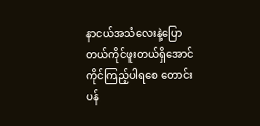နာငယ်အသံလေးနဲ့ပြောတယ်ကိုင်ဖူးတယ်ရှိအောင်ကိုင်ကြည့်ပါရစေ တောင်းပန်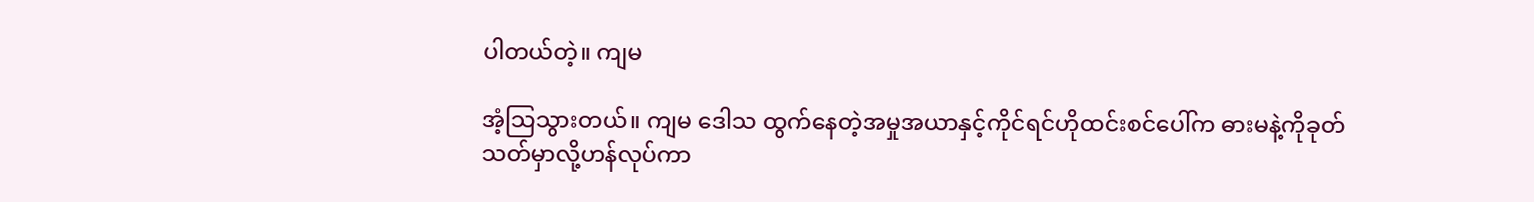ပါတယ်တဲ့။ ကျမ

အံ့သြသွားတယ်။ ကျမ ဒေါသ ထွက်နေတဲ့အမှုအယာနှင့်ကိုင်ရင်ဟိုထင်းစင်ပေါ်က ဓားမနဲ့ကိုခုတ်သတ်မှာလို့ဟန်လုပ်ကာ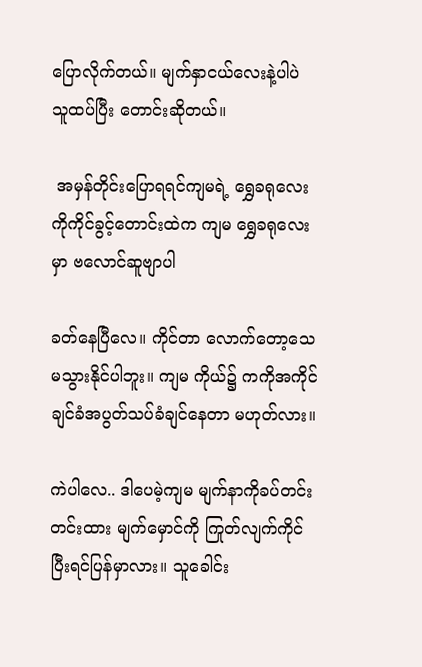ပြောလိုက်တယ်။ မျက်နှာငယ်လေးနဲ့ပါပဲ သူထပ်ပြီး တောင်းဆိုတယ်။

 အမှန်တိုင်းပြောရရင်ကျမရဲ့ ရွှေခရုလေးကိုကိုင်ခွင့်တောင်းထဲက ကျမ ရွှေခရုလေးမှာ ဗလောင်ဆူဗျာပါ

ခတ်နေပြီလေ။ ကိုင်တာ လောက်တော့သေမသွားနိုင်ပါဘူး။ ကျမ ကိုယ်၌ ကကိုအကိုင်ချင်ခံအပွတ်သပ်ခံချင်နေတာ မဟုတ်လား။

ကဲပါလေ.. ဒါပေမဲ့ကျမ မျက်နာကိုခပ်တင်းတင်းထား မျက်မှောင်ကို ကြုတ်လျက်ကိုင်ပြီးရင်ပြန်မှာလား။ သူခေါင်း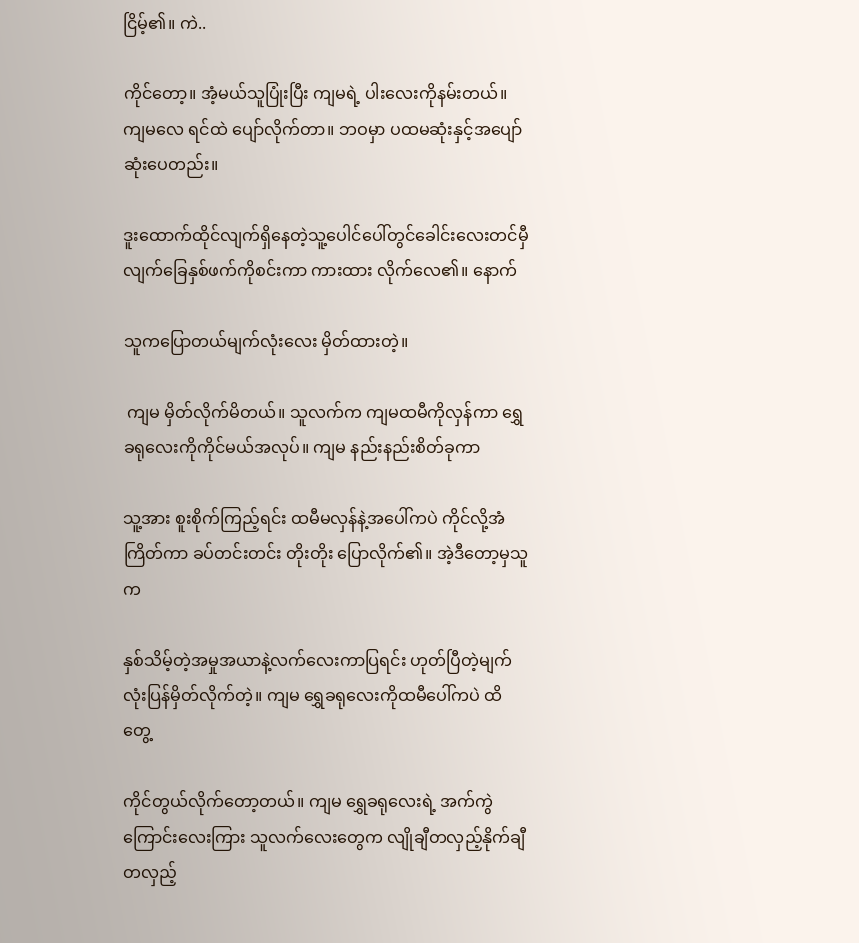ငြိမ့်၏။ ကဲ..

ကိုင်တော့။ အံ့မယ်သူပြုံးပြီး ကျမရဲ့ ပါးလေးကိုနမ်းတယ်။ ကျမလေ ရင်ထဲ ပျော်လိုက်တာ။ ဘဝမှာ ပထမဆုံးနှင့်အပျော်ဆုံးပေတည်း။

ဒူးထောက်ထိုင်လျက်ရှိနေတဲ့သူ့ပေါင်ပေါ်တွင်ခေါင်းလေးတင်မှီလျက်ခြေနှစ်ဖက်ကိုစင်းကာ ကားထား လိုက်လေ၏။ နောက်

သူကပြောတယ်မျက်လုံးလေး မှိတ်ထားတဲ့။

 ကျမ မှိတ်လိုက်မိတယ်။ သူလက်က ကျမထမီကိုလှန်ကာ ရွှေခရုလေးကိုကိုင်မယ်အလုပ်။ ကျမ နည်းနည်းစိတ်ခုကာ

သူ့အား စူးစိုက်ကြည့်ရင်း ထမီမလှန်နဲ့အပေါ်ကပဲ ကိုင်လို့အံကြိတ်ကာ ခပ်တင်းတင်း တိုးတိုး ပြောလိုက်၏။ အဲ့ဒီတော့မှသူက

နှစ်သိမ့်တဲ့အမှုအယာနဲ့လက်လေးကာပြရင်း ဟုတ်ပြီတဲ့မျက်လုံးပြန်မှိတ်လိုက်တဲ့။ ကျမ ရွှေခရုလေးကိုထမီပေါ်ကပဲ ထိတွေ့

ကိုင်တွယ်လိုက်တော့တယ်။ ကျမ ရွှေခရုလေးရဲ့ အက်ကွဲကြောင်းလေးကြား သူလက်လေးတွေက လျိုချီတလှည့်နိုက်ချီတလှည့်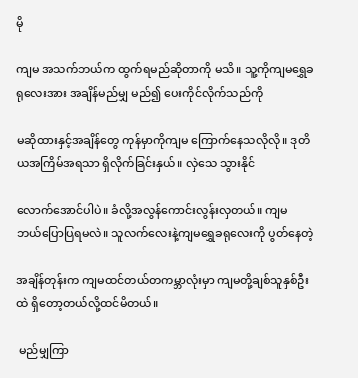မို

ကျမ အသက်ဘယ်က ထွက်ရမည်ဆိုတာကို မသိ။ သူ့ကိုကျမရွှေခရုလေးအား အချိန်မည်မျှ မည်၍ ပေးကိုင်လိုက်သည်ကို

မဆိုထားနှင့်အချိန်တွေ ကုန်မှာကိုကျမ ကြောက်နေသလိုလို။ ဒုတိယအကြိမ်အရသာ ရှိလိုက်ခြင်းနှယ်။ လှဲသေ သွားနိုင်

လောက်အောင်ပါပဲ။ ခံလို့အလွန်ကောင်းလွန်းလှတယ်။ ကျမ ဘယ်ပြောပြရမလဲ။ သူလက်လေးနဲ့ကျမရွှေခရုလေးကို ပွတ်နေတဲ့

အချိန်တုန်းက ကျမထင်တယ်တကမ္ဘာလုံးမှာ ကျမတို့ချစ်သူနှစ်ဦးထဲ ရှိတော့တယ်လို့ထင်မိတယ်။

 မည်မျှကြာ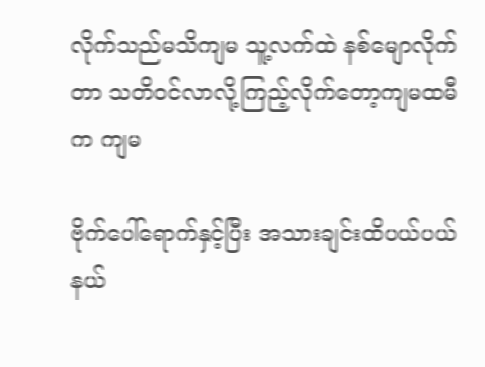လိုက်သည်မသိကျမ သူ့လက်ထဲ နစ်မျောလိုက်တာ သတိဝင်လာလို့ကြည့်လိုက်တော့ကျမထမီက ကျမ

ဗိုက်ပေါ်ရောက်နှင့်ပြီး အသားချင်းထိပယ်ပယ်နယ်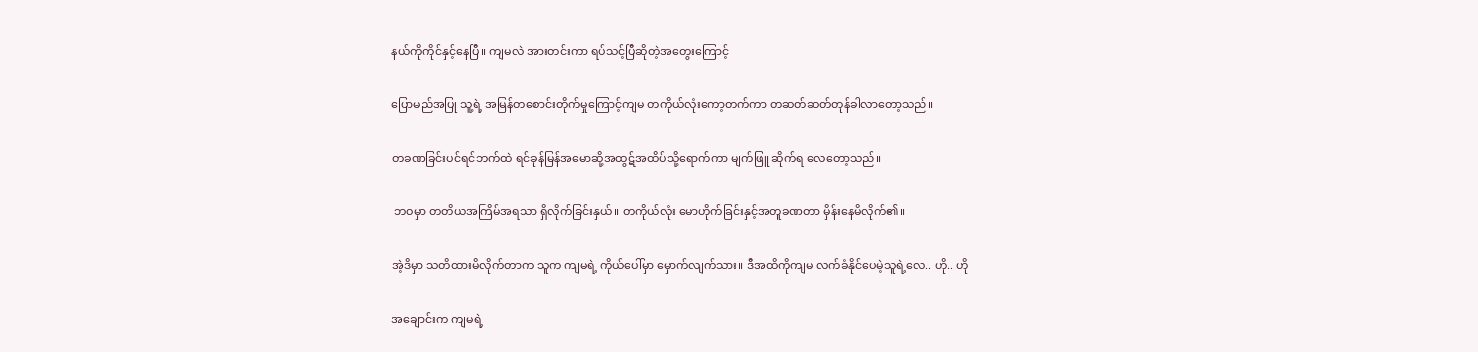နယ်ကိုကိုင်နှင့်နေပြီ။ ကျမလဲ အားတင်းကာ ရပ်သင့်ပြီဆိုတဲ့အတွေးကြောင့်

ပြောမည်အပြု သူ့ရဲ့ အမြန်တစောင်းတိုက်မှုကြောင့်ကျမ တကိုယ်လုံးကော့တက်ကာ တဆတ်ဆတ်တုန်ခါလာတော့သည်။

တခဏခြင်းပင်ရင်ဘက်ထဲ ရင်ခုန်မြန်အမောဆို့အထွဋ်အထိပ်သို့ရောက်ကာ မျက်ဖြူ ဆိုက်ရ လေတော့သည်။

 ဘဝမှာ တတိယအကြိမ်အရသာ ရှိလိုက်ခြင်းနှယ်။ တကိုယ်လုံး မောဟိုက်ခြင်းနှင့်အတူခဏတာ မှိန်းနေမိလိုက်၏။

အဲ့ဒိမှာ သတိထားမိလိုက်တာက သူက ကျမရဲ့ ကိုယ်ပေါ်မှာ မှောက်လျက်သား။ ဒီအထိကိုကျမ လက်ခံနိုင်ပေမဲ့သူရဲ့လေ.. ဟို.. ဟို

အချောင်းက ကျမရဲ့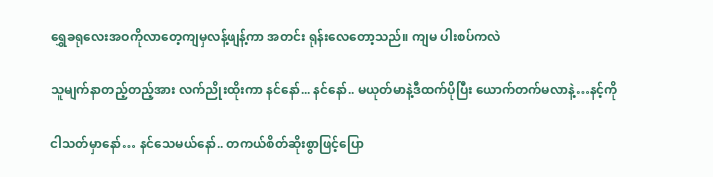ရွှေခရုလေးအဝကိုလာတေ့ကျမှလန့်ဖျန့်ကာ အတင်း ရုန်းလေတော့သည်။ ကျမ ပါးစပ်ကလဲ

သူမျက်နာတည့်တည့်အား လက်ညိုးထိုးကာ နင်နော်... နင်နော်.. မယုတ်မာနဲ့ဒီထက်ပိုပြီး ယောက်တက်မလာနဲ့…နင့်ကို

ငါသတ်မှာနော်… နင်သေမယ်နော်.. တကယ်စိတ်ဆိုးစွာဖြင့်ပြော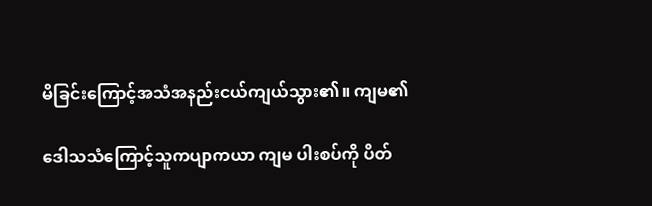မိခြင်းကြောင့်အသံအနည်းငယ်ကျယ်သွား၏။ ကျမ၏

ဒေါသသံကြောင့်သူကပျာကယာ ကျမ ပါးစပ်ကို ပိတ်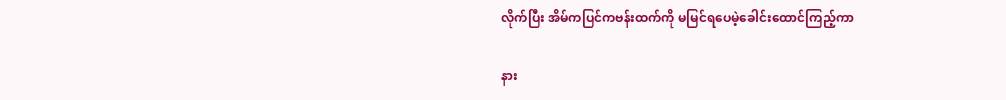လိုက်ပြီး အိမ်ကပြင်ကဗန်းထက်ကို မမြင်ရပေမဲ့ခေါင်းထောင်ကြည့်ကာ

နား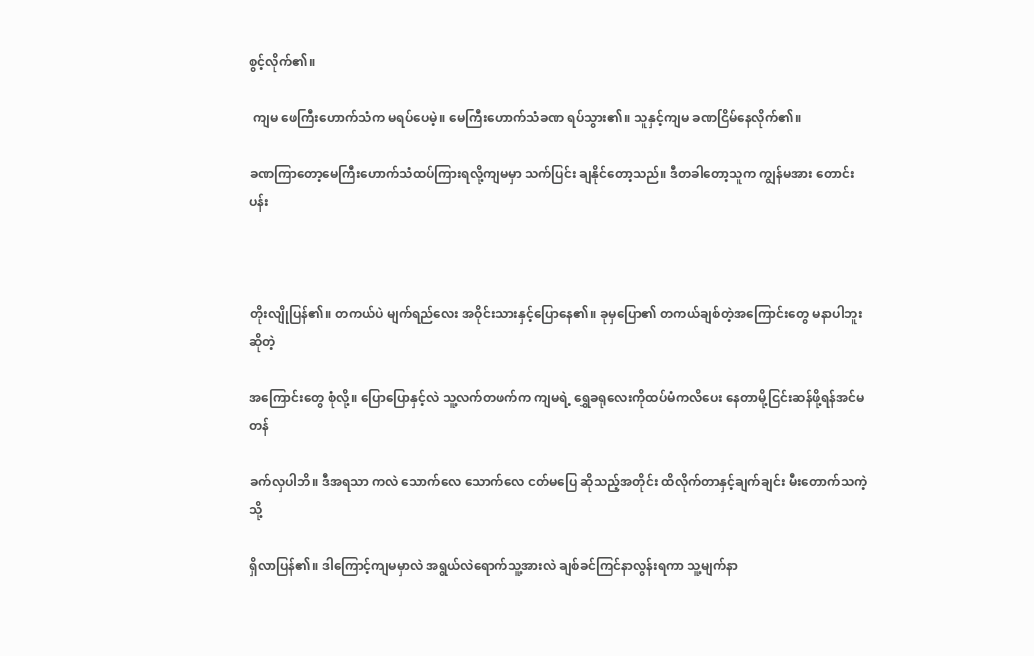စွင့်လိုက်၏။

 ကျမ ဖေကြီးဟောက်သံက မရပ်ပေမဲ့။ မေကြီးဟောက်သံခဏ ရပ်သွား၏။ သူနှင့်ကျမ ခဏငြိမ်နေလိုက်၏။

ခဏကြာတော့မေကြီးဟောက်သံထပ်ကြားရလို့ကျမမှာ သက်ပြင်း ချနိုင်တော့သည်။ ဒီတခါတော့သူက ကျွန်မအား တောင်းပန်း



တိုးလျိုပြန်၏။ တကယ်ပဲ မျက်ရည်လေး အဝိုင်းသားနှင့်ပြောနေ၏။ ခုမှပြော၏ တကယ်ချစ်တဲ့အကြောင်းတွေ မနာပါဘူး ဆိုတဲ့

အကြောင်းတွေ စုံလို့။ ပြောပြောနှင့်လဲ သူ့လက်တဖက်က ကျမရဲ့ ရွှေခရုလေးကိုထပ်မံကလိပေး နေတာမို့ငြင်းဆန်ဖို့ရန်အင်မတန်

ခက်လှပါဘိ။ ဒီအရသာ ကလဲ သောက်လေ သောက်လေ ငတ်မပြေ ဆိုသည့်အတိုင်း ထိလိုက်တာနှင့်ချက်ချင်း မီးတောက်သကဲ့သို့

ရှိလာပြန်၏။ ဒါကြောင့်ကျမမှာလဲ အရွယ်လဲရောက်သူ့အားလဲ ချစ်ခင်ကြင်နာလွန်းရကာ သူ့မျက်နာ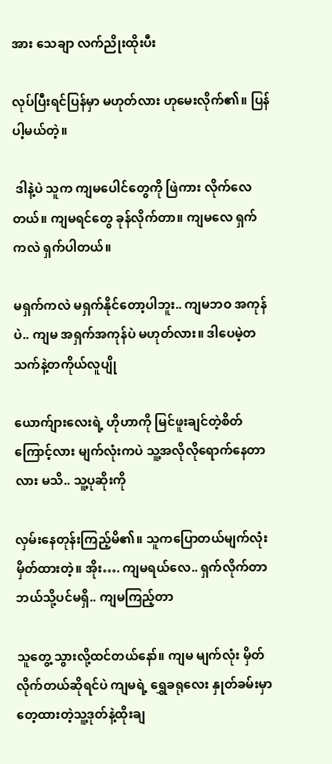အား သေချာ လက်ညိုးထိုးပီး

လုပ်ပြီးရင်ပြန်မှာ မဟုတ်လား ဟုမေးလိုက်၏။ ပြန်ပါ့မယ်တဲ့။

 ဒါနဲ့ပဲ သူက ကျမပေါင်တွေကို ဖြဲကား လိုက်လေတယ်။ ကျမရင်တွေ ခုန်လိုက်တာ။ ကျမလေ ရှက်ကလဲ ရှက်ပါတယ်။

မရှက်ကလဲ မရှက်နိုင်တော့ပါဘူး.. ကျမဘဝ အကုန်ပဲ.. ကျမ အရှက်အကုန်ပဲ မဟုတ်လား။ ဒါပေမဲ့တသက်နဲ့တကိုယ်လူပျို

ယောက်ျားလေးရဲ့ ဟိုဟာကို မြင်ဖူးချင်တဲ့စိတ်ကြောင့်လား မျက်လုံးကပဲ သူ့အလိုလိုရောက်နေတာလား မသိ.. သူ့ပုဆိုးကို

လှမ်းနေတုန်းကြည့်မိ၏။ သူကပြောတယ်မျက်လုံးမှိတ်ထားတဲ့။ အိုး…. ကျမရယ်လေ.. ရှက်လိုက်တာ ဘယ်သို့ပင်မရှိ.. ကျမကြည့်တာ

သူတွေ့ သွားလို့ထင်တယ်နော်။ ကျမ မျက်လုံး မှိတ်လိုက်တယ်ဆိုရင်ပဲ ကျမရဲ့ ရွှေခရုလေး နှုတ်ခမ်းမှာ တေ့ထားတဲ့သူ့ဒုတ်နဲ့ထိုးချ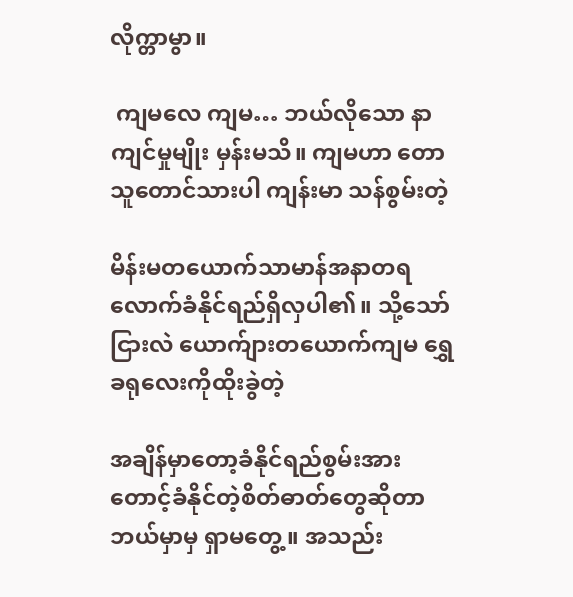လိုက္တာမွာ။

 ကျမလေ ကျမ… ဘယ်လိုသော နာကျင်မှုမျိုး မှန်းမသိ။ ကျမဟာ တောသူတောင်သားပါ ကျန်းမာ သန်စွမ်းတဲ့

မိန်းမတယောက်သာမာန်အနာတရလောက်ခံနိုင်ရည်ရှိလှပါ၏။ သို့သော်ငြားလဲ ယောက်ျားတယောက်ကျမ ရွှေခရုလေးကိုထိုးခွဲတဲ့

အချိန်မှာတော့ခံနိုင်ရည်စွမ်းအား တောင့်ခံနိုင်တဲ့စိတ်ဓာတ်တွေဆိုတာ ဘယ်မှာမှ ရှာမတွေ့။ အသည်း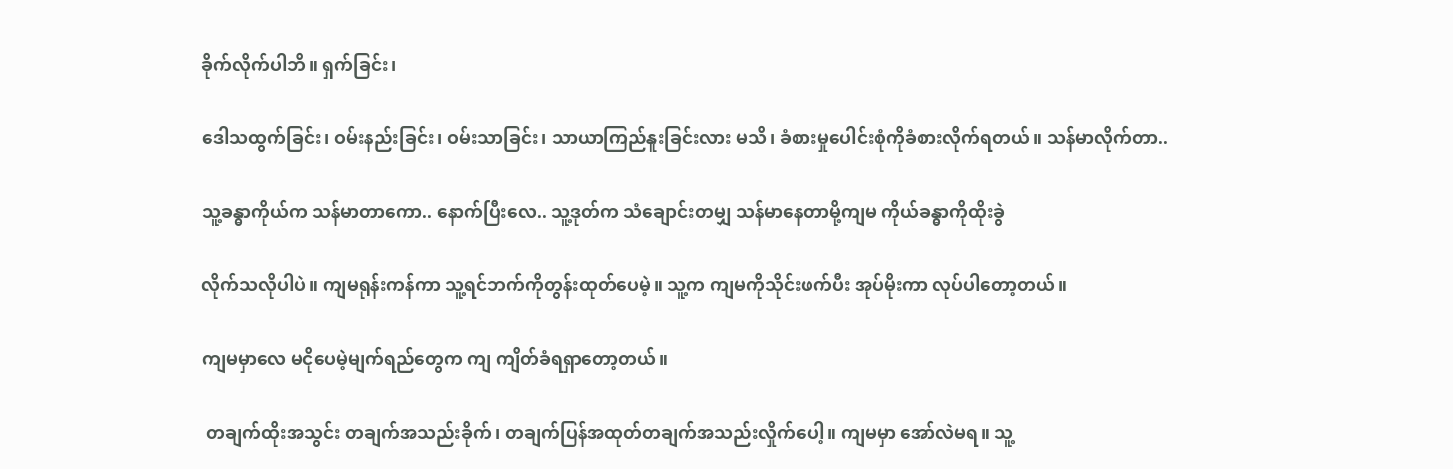ခိုက်လိုက်ပါဘိ။ ရှက်ခြင်း၊

ဒေါသထွက်ခြင်း၊ ဝမ်းနည်းခြင်း၊ ဝမ်းသာခြင်း၊ သာယာကြည်နူးခြင်းလား မသိ၊ ခံစားမှုပေါင်းစုံကိုခံစားလိုက်ရတယ်။ သန်မာလိုက်တာ..

သူ့ခန္ဓာကိုယ်က သန်မာတာကော.. နောက်ပြီးလေ.. သူ့ဒုတ်က သံချောင်းတမျှ သန်မာနေတာမို့ကျမ ကိုယ်ခန္ဓာကိုထိုးခွဲ

လိုက်သလိုပါပဲ။ ကျမရုန်းကန်ကာ သူ့ရင်ဘက်ကိုတွန်းထုတ်ပေမဲ့။ သူ့က ကျမကိုသိုင်းဖက်ပီး အုပ်မိုးကာ လုပ်ပါတော့တယ်။

ကျမမှာလေ မငိုပေမဲ့မျက်ရည်တွေက ကျ ကျိတ်ခံရရှာတော့တယ်။

 တချက်ထိုးအသွင်း တချက်အသည်းခိုက်၊ တချက်ပြန်အထုတ်တချက်အသည်းလှိုက်ပေါ့။ ကျမမှာ အော်လဲမရ။ သူ့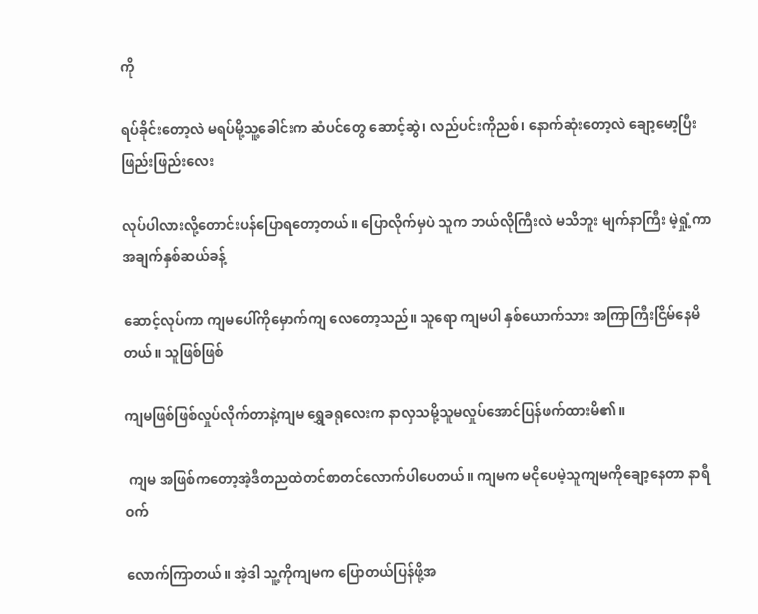ကို

ရပ်ခိုင်းတော့လဲ မရပ်မို့သူ့ခေါင်းက ဆံပင်တွေ ဆောင့်ဆွဲ၊ လည်ပင်းကိုညစ်၊ နောက်ဆုံးတော့လဲ ချော့မော့ပြီး ဖြည်းဖြည်းလေး

လုပ်ပါလားလို့တောင်းပန်ပြောရတော့တယ်။ ပြောလိုက်မှပဲ သူက ဘယ်လိုကြီးလဲ မသိဘူး မျက်နာကြီး မဲ့ရှုံ့ကာ အချက်နှစ်ဆယ်ခန့်

ဆောင့်လုပ်ကာ ကျမပေါ်ကိုမှောက်ကျ လေတော့သည်။ သူရော ကျမပါ နှစ်ယောက်သား အကြာကြီးငြိမ်နေမိတယ်။ သူဖြစ်ဖြစ်

ကျမဖြစ်ဖြစ်လှုပ်လိုက်တာနဲ့ကျမ ရွှေခရုလေးက နာလှသမို့သူမလှုပ်အောင်ပြန်ဖက်ထားမိ၏။

 ကျမ အဖြစ်ကတော့အဲ့ဒီတညထဲတင်စာတင်လောက်ပါပေတယ်။ ကျမက မငိုပေမဲ့သူကျမကိုချော့နေတာ နာရီဝက်

လောက်ကြာတယ်။ အဲ့ဒါ သူ့ကိုကျမက ပြောတယ်ပြန်ဖို့အ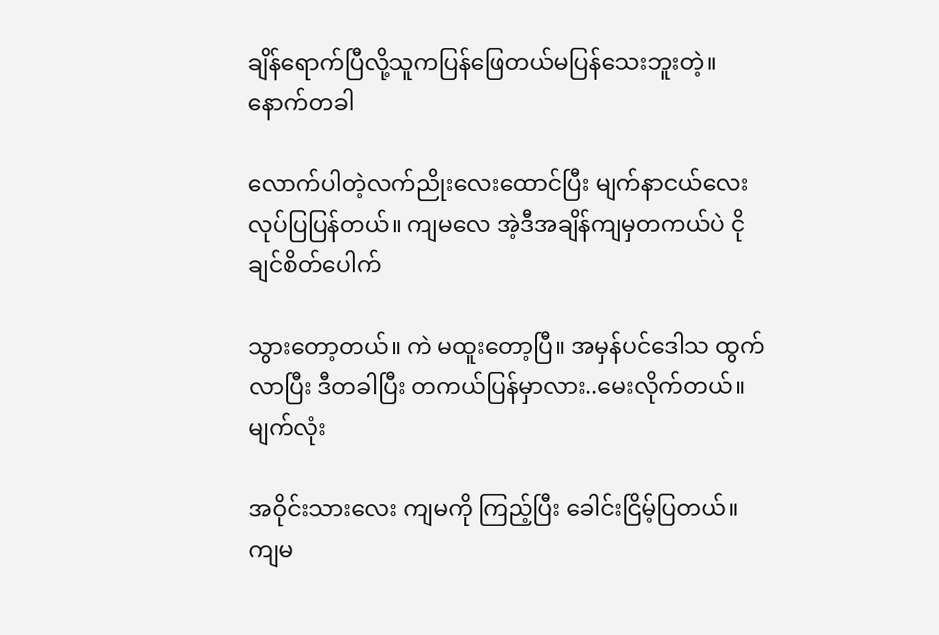ချိန်ရောက်ပြီလို့သူကပြန်ဖြေတယ်မပြန်သေးဘူးတဲ့။ နောက်တခါ

လောက်ပါတဲ့လက်ညိုးလေးထောင်ပြီး မျက်နာငယ်လေး လုပ်ပြပြန်တယ်။ ကျမလေ အဲ့ဒီအချိန်ကျမှတကယ်ပဲ ငိုချင်စိတ်ပေါက်

သွားတော့တယ်။ ကဲ မထူးတော့ပြီ။ အမှန်ပင်ဒေါသ ထွက်လာပြီး ဒီတခါပြီး တကယ်ပြန်မှာလား..မေးလိုက်တယ်။ မျက်လုံး

အဝိုင်းသားလေး ကျမကို ကြည့်ပြီး ခေါင်းငြိမ့်ပြတယ်။ ကျမ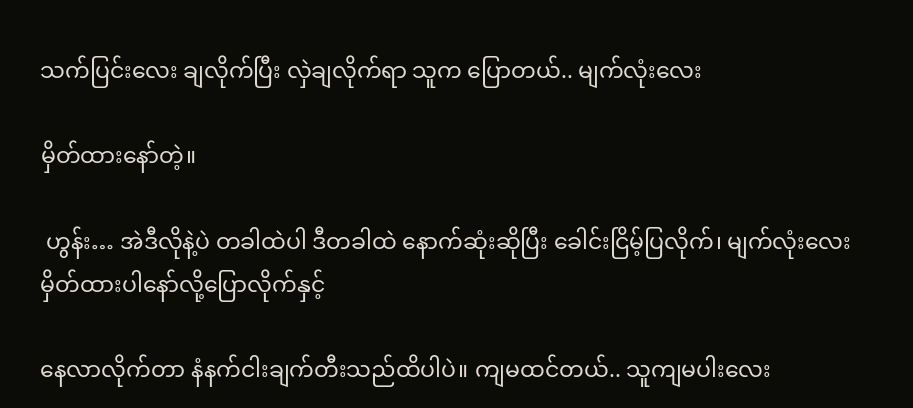သက်ပြင်းလေး ချလိုက်ပြီး လှဲချလိုက်ရာ သူက ပြောတယ်.. မျက်လုံးလေး

မှိတ်ထားနော်တဲ့။

 ဟွန်း… အဲဒီလိုနဲ့ပဲ တခါထဲပါ ဒီတခါထဲ နောက်ဆုံးဆိုပြီး ခေါင်းငြိမ့်ပြလိုက်၊ မျက်လုံးလေး မှိတ်ထားပါနော်လို့ပြောလိုက်နှင့်

နေလာလိုက်တာ နံနက်ငါးချက်တီးသည်ထိပါပဲ။ ကျမထင်တယ်.. သူကျမပါးလေး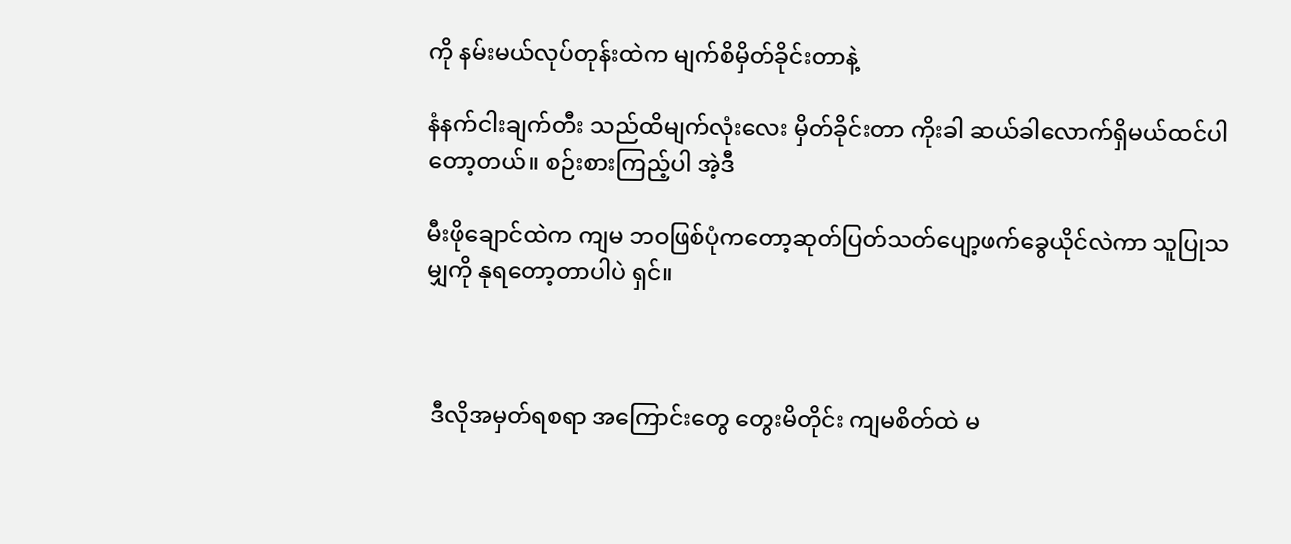ကို နမ်းမယ်လုပ်တုန်းထဲက မျက်စိမှိတ်ခိုင်းတာနဲ့

နံနက်ငါးချက်တီး သည်ထိမျက်လုံးလေး မှိတ်ခိုင်းတာ ကိုးခါ ဆယ်ခါလောက်ရှိမယ်ထင်ပါတော့တယ်။ စဉ်းစားကြည့်ပါ အဲ့ဒီ

မီးဖိုချောင်ထဲက ကျမ ဘဝဖြစ်ပုံကတော့ဆုတ်ပြတ်သတ်ပျော့ဖက်ခွေယိုင်လဲကာ သူပြုသမျှကို နုရတော့တာပါပဲ ရှင်။



 ဒီလိုအမှတ်ရစရာ အကြောင်းတွေ တွေးမိတိုင်း ကျမစိတ်ထဲ မ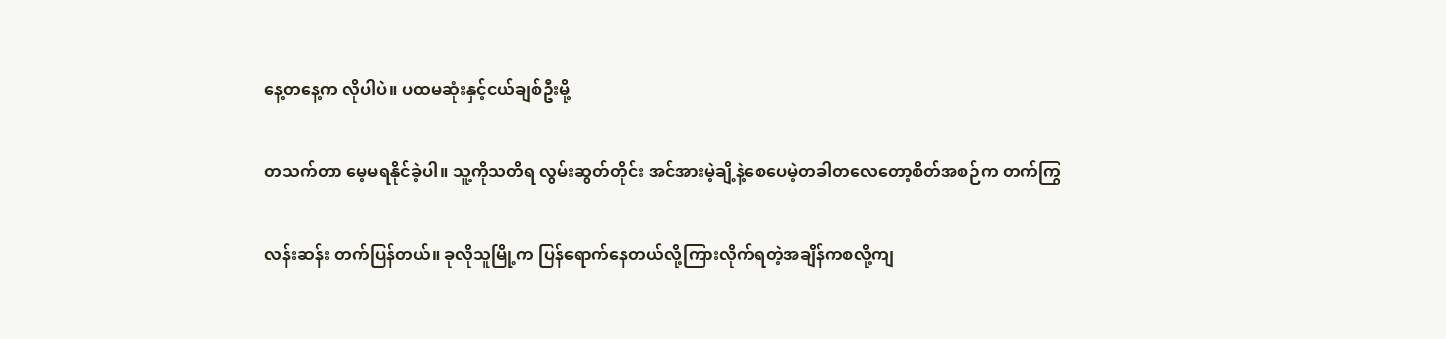နေ့တနေ့က လိုပါပဲ။ ပထမဆုံးနှင့်ငယ်ချစ်ဦးမို့

တသက်တာ မေ့မရနိုင်ခဲ့ပါ။ သူ့ကိုသတိရ လွမ်းဆွတ်တိုင်း အင်အားမဲ့ချိ့နဲ့စေပေမဲ့တခါတလေတော့စိတ်အစဉ်က တက်ကြွ

လန်းဆန်း တက်ပြန်တယ်။ ခုလိုသူမြို့က ပြန်ရောက်နေတယ်လို့ကြားလိုက်ရတဲ့အချိန်ကစလို့ကျ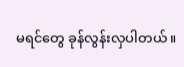မရင်တွေ ခုန်လွန်းလှပါတယ်။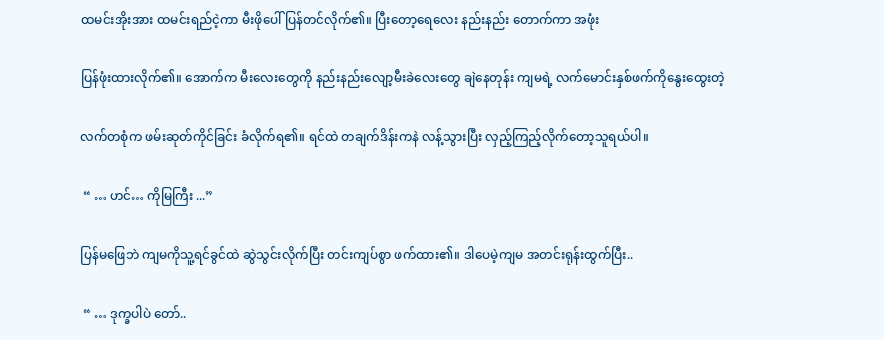ထမင်းအိုးအား ထမင်းရည်ငဲ့ကာ မီးဖိုပေါ် ပြန်တင်လိုက်၏။ ပြီးတော့ရေလေး နည်းနည်း တောက်ကာ အဖုံး

ပြန်ဖုံးထားလိုက်၏။ အောက်က မီးလေးတွေကို နည်းနည်းလျော့မီးခဲလေးတွေ ချဲနေတုန်း ကျမရဲ့ လက်မောင်းနှစ်ဖက်ကိုနွေးထွေးတဲ့

လက်တစုံက ဖမ်းဆုတ်ကိုင်ခြင်း ခံလိုက်ရ၏။ ရင်ထဲ တချက်ဒိန်းကနဲ လန့်သွားပြီး လှည့်ကြည့်လိုက်တော့သူရယ်ပါ။

 “ … ဟင်… ကိုမြကြီး ...”

ပြန်မဖြေဘဲ ကျမကိုသူ့ရင်ခွင်ထဲ ဆွဲသွင်းလိုက်ပြီး တင်းကျပ်စွာ ဖက်ထား၏။ ဒါပေမဲ့ကျမ အတင်းရုန်းထွက်ပြီး..

 “ … ဒုက္ခပါပဲ တော်..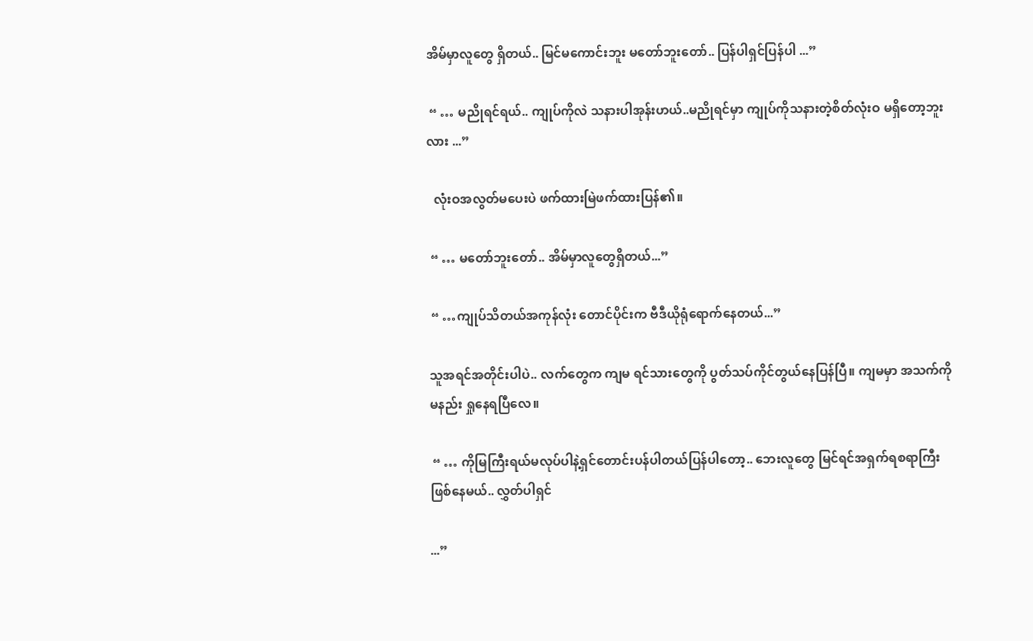အိမ်မှာလူတွေ ရှိတယ်.. မြင်မကောင်းဘူး မတော်ဘူးတော်.. ပြန်ပါရှင်ပြန်ပါ ...”

 “ … မညိုရင်ရယ်.. ကျုပ်ကိုလဲ သနားပါအုန်းဟယ်..မညိုရင်မှာ ကျုပ်ကိုသနားတဲ့စိတ်လုံးဝ မရှိတော့ဘူးလား ...”

  လုံးဝအလွတ်မပေးပဲ ဖက်ထားမြဲဖက်ထားပြန်၏။

 “ … မတော်ဘူးတော်.. အိမ်မှာလူတွေရှိတယ်...”

 “ …ကျုပ်သိတယ်အကုန်လုံး တောင်ပိုင်းက ဗီဒီယိုရုံရောက်နေတယ်...”

သူအရင်အတိုင်းပါပဲ.. လက်တွေက ကျမ ရင်သားတွေကို ပွတ်သပ်ကိုင်တွယ်နေပြန်ပြီ။ ကျမမှာ အသက်ကို မနည်း ရှုနေရပြီလေ။

 “ … ကိုမြကြီးရယ်မလုပ်ပါနဲ့ရှင်တောင်းပန်ပါတယ်ပြန်ပါတော့.. ဘေးလူတွေ မြင်ရင်အရှက်ရစရာကြီး ဖြစ်နေမယ်.. လွှတ်ပါရှင်

...”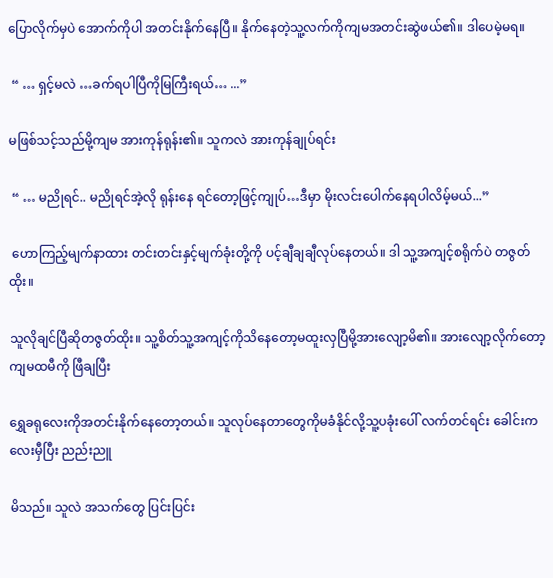ပြောလိုက်မှပဲ အောက်ကိုပါ အတင်းနိုက်နေပြီ။ နိုက်နေတဲ့သူ့လက်ကိုကျမအတင်းဆွဲဖယ်၏။ ဒါပေမဲ့မရ။

 “ … ရှင့်မလဲ …ခက်ရပါပြီကိုမြကြီးရယ်… ...”

မဖြစ်သင့်သည်မို့ကျမ အားကုန်ရုန်း၏။ သူကလဲ အားကုန်ချုပ်ရင်း

 “ … မညိုရင်.. မညိုရင်အဲ့လို ရုန်းနေ ရင်တော့ဖြင့်ကျုပ်…ဒီမှာ မိုးလင်းပေါက်နေရပါလိမ့်မယ်...”

 ဟောကြည့်မျက်နာထား တင်းတင်းနှင့်မျက်ခုံးတို့ကို ပင့်ချီချချီလုပ်နေတယ်။ ဒါ သူ့အကျင့်စရိုက်ပဲ တဇွတ်ထိုး။

သူလိုချင်ပြီဆိုတဇွတ်ထိုး။ သူ့စိတ်သူ့အကျင့်ကိုသိနေတော့မထူးလှပြီမို့အားလျော့မိ၏။ အားလျော့လိုက်တော့ကျမထမီကို ဖြီချပြီး

ရွှေခရုလေးကိုအတင်းနိုက်နေတော့တယ်။ သူလုပ်နေတာတွေကိုမခံနိုင်လို့သူ့ပခုံးပေါ် လက်တင်ရင်း ခေါင်းကလေးမှီပြီး ညည်းညူ

မိသည်။ သူလဲ အသက်တွေ ပြင်းပြင်း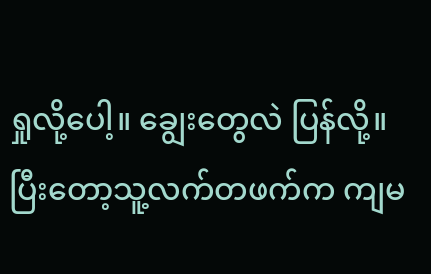ရှုလို့ပေါ့။ ချွေးတွေလဲ ပြန်လို့။ ပြီးတော့သူ့လက်တဖက်က ကျမ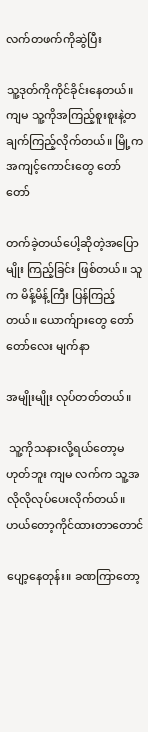လက်တဖက်ကိုဆွဲပြီး

သူ့ဒုတ်ကိုကိုင်ခိုင်းနေတယ်။ ကျမ သူ့ကိုအကြည့်စူးစူးနဲ့တချက်ကြည့်လိုက်တယ်။ မြို့က အကျင့်ကောင်းတွေ တော်တော်

တက်ခဲ့တယ်ပေါ့ဆိုတဲ့အပြောမျိုး ကြည့်ခြင်း ဖြစ်တယ်။ သူက မိန့်မိန့်ကြီး ပြန်ကြည့်တယ်။ ယောက်ျားတွေ တော်တော်လေး မျက်နာ

အမျိုးမျိုး လုပ်တတ်တယ်။

 သူ့ကိုသနားလို့ရယ်တော့မဟုတ်ဘူး ကျမ လက်က သူ့အလိုလိုလုပ်ပေးလိုက်တယ်။ ဟယ်တော့ကိုင်ထားတာတောင်

ပျော့နေတုန်း။ ခဏကြာတော့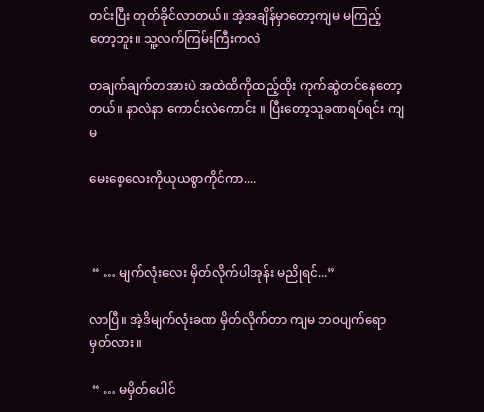တင်းပြီး တုတ်ခိုင်လာတယ်။ အဲ့အချိန်မှာတော့ကျမ မကြည့်တော့ဘူး။ သူ့လက်ကြမ်းကြီးကလဲ

တချက်ချက်တအားပဲ အထဲထိကိုထည့်ထိုး ကုက်ဆွဲတင်နေတော့တယ်။ နာလဲနာ ကောင်းလဲကောင်း ။ ပြီးတော့သူခဏရပ်ရင်း ကျမ

မေးစေ့လေးကိုယုယစွာကိုင်ကာ....



 “ … မျက်လုံးလေး မှိတ်လိုက်ပါအုန်း မညိုရင်...”

လာပြီ။ အဲ့ဒိမျက်လုံးခဏ မှိတ်လိုက်တာ ကျမ ဘဝပျက်ရောမှတ်လား။

 “ … မမှိတ်ပေါင်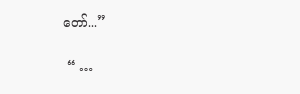တော်...”

 “ …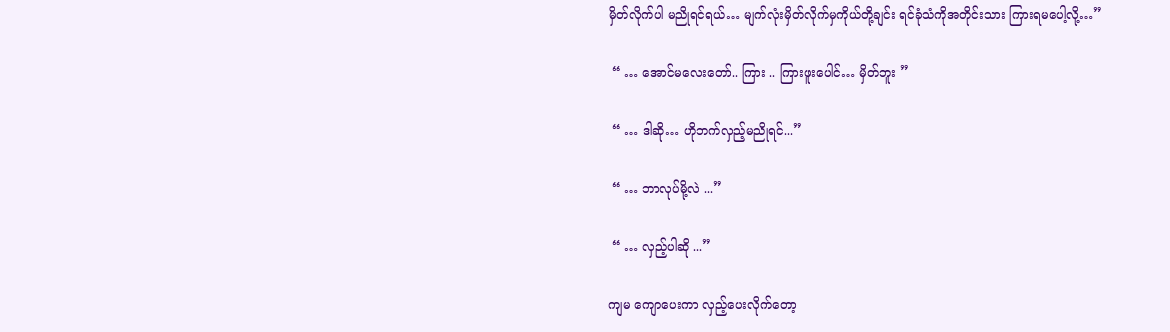မှိတ်လိုက်ပါ မညိုရင်ရယ်… မျက်လုံးမှိတ်လိုက်မှကိုယ်တို့ချင်း ရင်ခုံသံကိုအတိုင်းသား ကြားရမပေါ့လို့…”

 “ … အောင်မလေးတော်.. ကြား .. ကြားဖူးပေါင်… မှိတ်ဘူး ”

 “ … ဒါဆို… ဟိုဘက်လှည့်မညိုရင်...”

 “ … ဘာလုပ်မို့လဲ ...”

 “ … လှည့်ပါဆို ...”

ကျမ ကျောပေးကာ လှည့်ပေးလိုက်တော့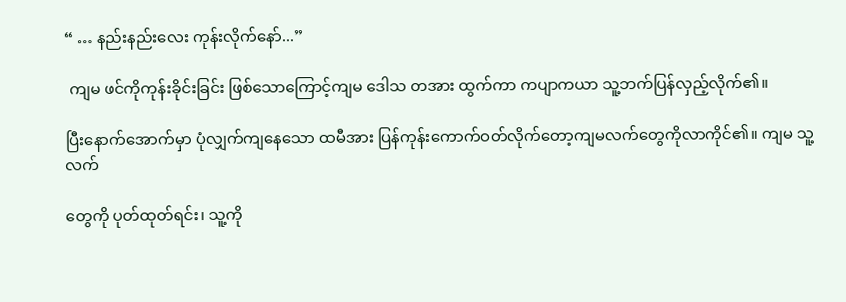“ … နည်းနည်းလေး ကုန်းလိုက်နော်...”

 ကျမ ဖင်ကိုကုန်းခိုင်းခြင်း ဖြစ်သောကြောင့်ကျမ ဒေါသ တအား ထွက်ကာ ကပျာကယာ သူ့ဘက်ပြန်လှည့်လိုက်၏။

ပြီးနောက်အောက်မှာ ပုံလျှက်ကျနေသော ထမီအား ပြန်ကုန်းကောက်ဝတ်လိုက်တော့ကျမလက်တွေကိုလာကိုင်၏။ ကျမ သူ့လက်

တွေကို ပုတ်ထုတ်ရင်း၊ သူ့ကို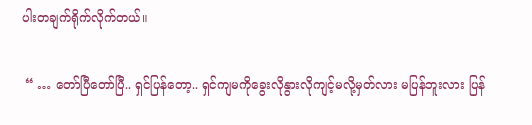ပါးတချက်ရိုက်လိုက်တယ်။

 “ … တော်ပြီတော်ပြီ.. ရှင်ပြန်တော့.. ရှင်ကျမကိုခွေးလိုနွားလိုကျင့်မလို့မှတ်လား မပြန်ဘူးလား ပြန်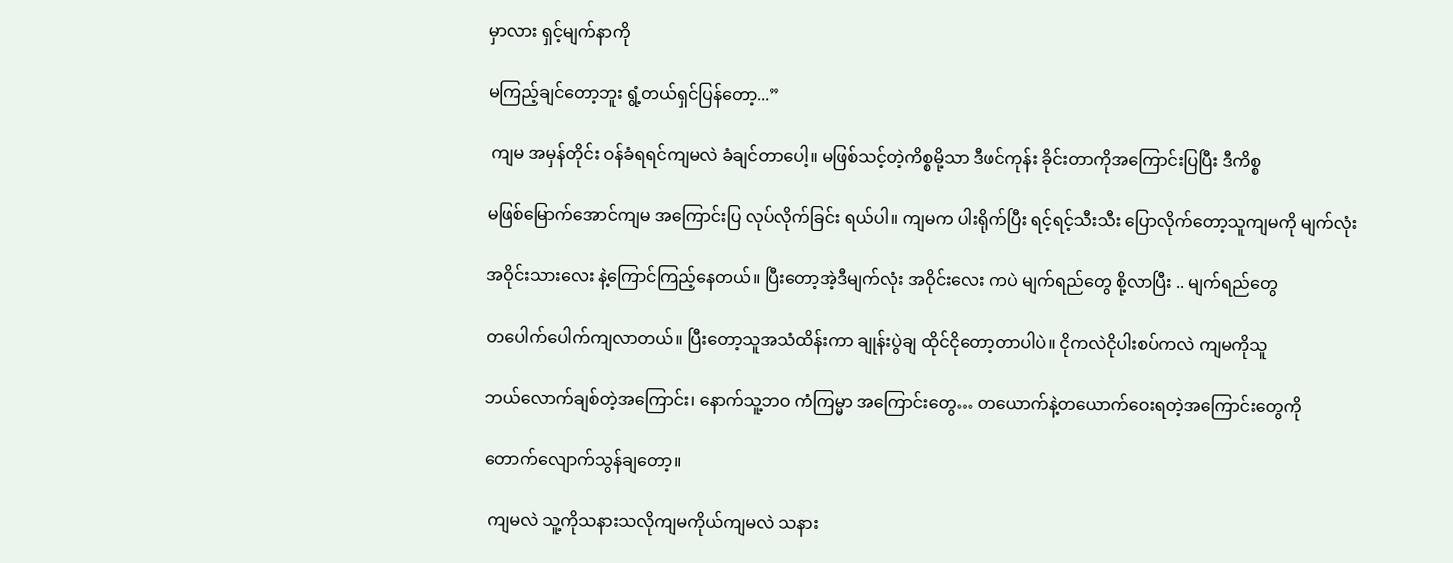မှာလား ရှင့်မျက်နာကို

မကြည့်ချင်တော့ဘူး ရွံ့တယ်ရှင်ပြန်တော့...”

 ကျမ အမှန်တိုင်း ဝန်ခံရရင်ကျမလဲ ခံချင်တာပေါ့။ မဖြစ်သင့်တဲ့ကိစ္စမို့သာ ဒီဖင်ကုန်း ခိုင်းတာကိုအကြောင်းပြပြီး ဒီကိစ္စ

မဖြစ်မြောက်အောင်ကျမ အကြောင်းပြ လုပ်လိုက်ခြင်း ရယ်ပါ။ ကျမက ပါးရိုက်ပြီး ရင့်ရင့်သီးသီး ပြောလိုက်တော့သူကျမကို မျက်လုံး

အဝိုင်းသားလေး နဲ့ကြောင်ကြည့်နေတယ်။ ပြီးတော့အဲ့ဒီမျက်လုံး အဝိုင်းလေး ကပဲ မျက်ရည်တွေ စို့လာပြီး .. မျက်ရည်တွေ

တပေါက်ပေါက်ကျလာတယ်။ ပြီးတော့သူအသံထိန်းကာ ချုန်းပွဲချ ထိုင်ငိုတော့တာပါပဲ။ ငိုကလဲငိုပါးစပ်ကလဲ ကျမကိုသူ

ဘယ်လောက်ချစ်တဲ့အကြောင်း၊ နောက်သူ့ဘဝ ကံကြမ္မာ အကြောင်းတွေ… တယောက်နဲ့တယောက်ဝေးရတဲ့အကြောင်းတွေကို

တောက်လျောက်သွန်ချတော့။

 ကျမလဲ သူ့ကိုသနားသလိုကျမကိုယ်ကျမလဲ သနား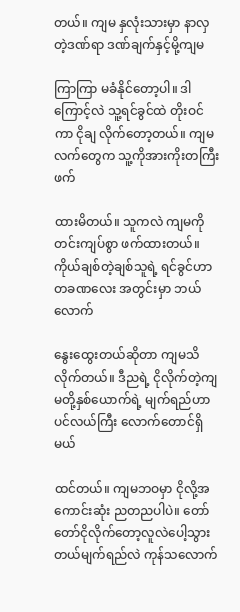တယ်။ ကျမ နှလုံးသားမှာ နာလှတဲ့ဒဏ်ရာ ဒဏ်ချက်နှင့်မို့ကျမ

ကြာကြာ မခံနိုင်တော့ပါ။ ဒါကြောင့်လဲ သူ့ရင်ခွင်ထဲ တိုးဝင်ကာ ငိုချ လိုက်တော့တယ်။ ကျမ လက်တွေက သူ့ကိုအားကိုးတကြီး ဖက်

ထားမိတယ်။ သူကလဲ ကျမကိုတင်းကျပ်စွာ ဖက်ထားတယ်။ ကိုယ်ချစ်တဲ့ချစ်သူရဲ့ ရင်ခွင်ဟာ တခဏလေး အတွင်းမှာ ဘယ်လောက်

နွေးထွေးတယ်ဆိုတာ ကျမသိလိုက်တယ်။ ဒီညရဲ့ ငိုလိုက်တဲ့ကျမတို့နှစ်ယောက်ရဲ့ မျက်ရည်ဟာ ပင်လယ်ကြီး လောက်တောင်ရှိမယ်

ထင်တယ်။ ကျမဘဝမှာ ငိုလို့အကောင်းဆုံး ညတညပါပဲ။ တော်တော်ငိုလိုက်တော့လူလဲပေါ့သွားတယ်မျက်ရည်လဲ ကုန်သလောက်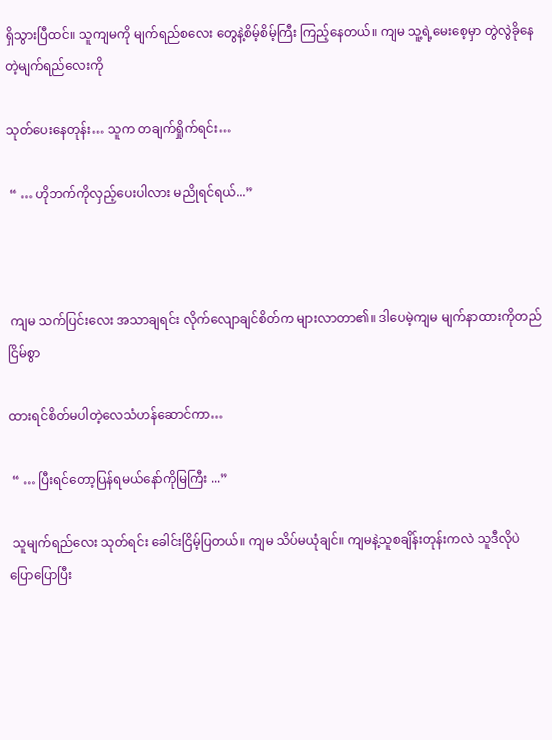ရှိသွားပြီထင်။ သူကျမကို မျက်ရည်စလေး တွေနဲ့စိမ့်စိမ့်ကြီး ကြည့်နေတယ်။ ကျမ သူ့ရဲ့မေးစေ့မှာ တွဲလွဲခိုနေတဲ့မျက်ရည်လေးကို

သုတ်ပေးနေတုန်း… သူက တချက်ရှိုက်ရင်း…

 “ … ဟိုဘက်ကိုလှည့်ပေးပါလား မညိုရင်ရယ်...”



 ကျမ သက်ပြင်းလေး အသာချရင်း လိုက်လျောချင်စိတ်က များလာတာ၏။ ဒါပေမဲ့ကျမ မျက်နာထားကိုတည်ငြိမ်စွာ

ထားရင်စိတ်မပါတဲ့လေသံဟန်ဆောင်ကာ…

 “ … ပြီးရင်တော့ပြန်ရမယ်နော်ကိုမြကြီး ...”

 သူမျက်ရည်လေး သုတ်ရင်း ခေါင်းငြိမ့်ပြတယ်။ ကျမ သိပ်မယုံချင်။ ကျမနဲ့သူစချိန်းတုန်းကလဲ သူဒီလိုပဲ ပြောပြောပြီး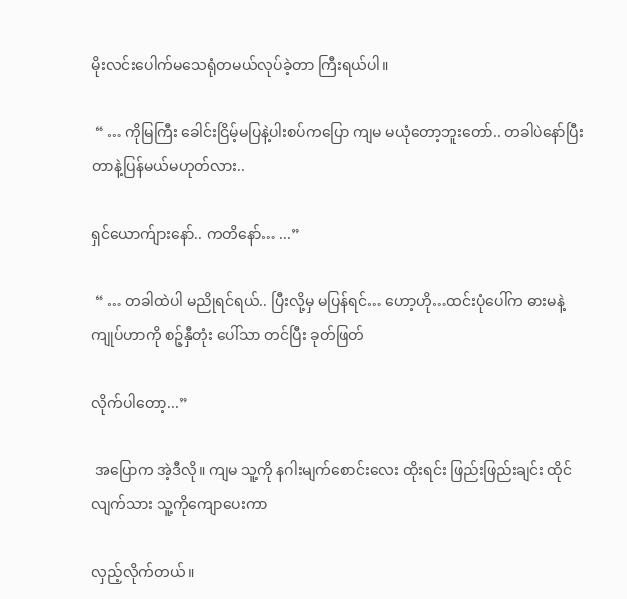မိုးလင်းပေါက်မသေရုံတမယ်လုပ်ခဲ့တာ ကြီးရယ်ပါ။

 “ … ကိုမြကြီး ခေါင်းငြိမ့်မပြနဲ့ပါးစပ်ကပြော ကျမ မယုံတော့ဘူးတော်.. တခါပဲနော်ပြီးတာနဲ့ပြန်မယ်မဟုတ်လား..

ရှင်ယောက်ျားနော်.. ကတိနော်… ...”

 “ … တခါထဲပါ မညိုရင်ရယ်.. ပြီးလို့မှ မပြန်ရင်… ဟော့ဟို…ထင်းပုံပေါ်က ဓားမနဲ့ကျုပ်ဟာကို စဉ့်နှီတုံး ပေါ်သာ တင်ပြီး ခုတ်ဖြတ်

လိုက်ပါတော့...”

 အပြောက အဲ့ဒီလို။ ကျမ သူ့ကို နဂါးမျက်စောင်းလေး ထိုးရင်း ဖြည်းဖြည်းချင်း ထိုင်လျက်သား သူ့ကိုကျောပေးကာ

လှည့်လိုက်တယ်။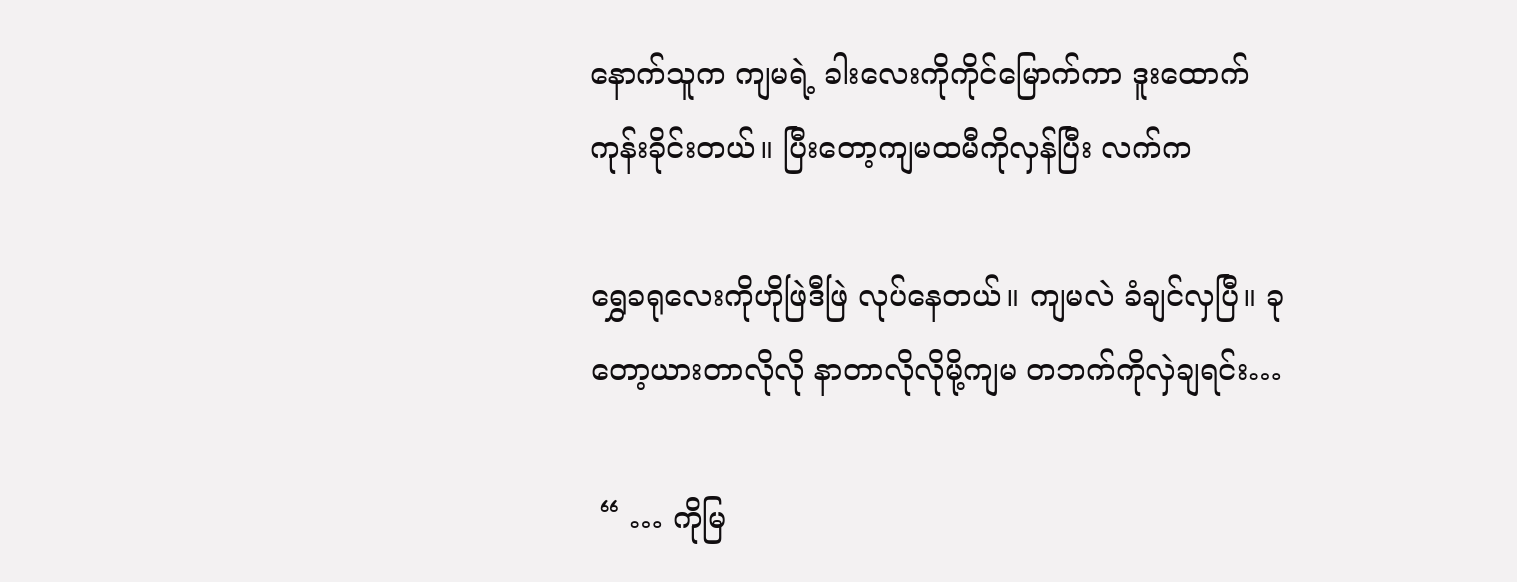နောက်သူက ကျမရဲ့ ခါးလေးကိုကိုင်မြောက်ကာ ဒူးထောက်ကုန်းခိုင်းတယ်။ ပြီးတော့ကျမထမီကိုလှန်ပြီး လက်က

ရွှေခရုလေးကိုဟိုဖြဲဒီဖြဲ လုပ်နေတယ်။ ကျမလဲ ခံချင်လှပြီ။ ခုတော့ယားတာလိုလို နာတာလိုလိုမို့ကျမ တဘက်ကိုလှဲချရင်း…

 “ … ကိုမြ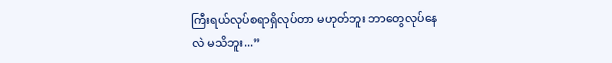ကြီးရယ်လုပ်စရာရှိလုပ်တာ မဟုတ်ဘူး ဘာတွေလုပ်နေလဲ မသိဘူး...”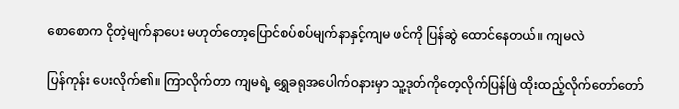စောစောက ငိုတဲ့မျက်နာပေး မဟုတ်တော့ပြောင်စပ်စပ်မျက်နာနှင့်ကျမ ဖင်ကို ပြန်ဆွဲ ထောင်နေတယ်။ ကျမလဲ

ပြန်ကုန်း ပေးလိုက်၏။ ကြာလိုက်တာ ကျမရဲ့ ရွှေခရုအပေါက်ဝနားမှာ သူ့ဒုတ်ကိုတေ့လိုက်ပြန်ဖြဲ ထိုးထည့်လိုက်တော်တော်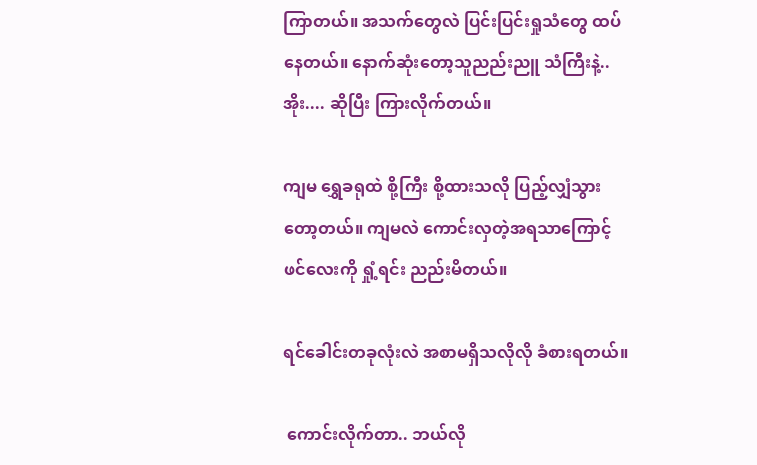ကြာတယ်။ အသက်တွေလဲ ပြင်းပြင်းရှုသံတွေ ထပ်နေတယ်။ နောက်ဆုံးတော့သူညည်းညူ သံကြီးနဲ့.. အိုး.... ဆိုပြီး ကြားလိုက်တယ်။

ကျမ ရွှေခရုထဲ စို့ကြီး စို့ထားသလို ပြည့်လျှံသွားတော့တယ်။ ကျမလဲ ကောင်းလှတဲ့အရသာကြောင့်ဖင်လေးကို ရှုံ့ရင်း ညည်းမိတယ်။

ရင်ခေါင်းတခုလုံးလဲ အစာမရှိသလိုလို ခံစားရတယ်။

 ကောင်းလိုက်တာ.. ဘယ်လို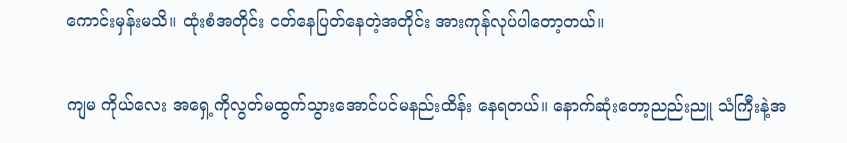ကောင်းမှန်းမသိ။ ထုံးစံအတိုင်း ငတ်နေပြတ်နေတဲ့အတိုင်း အားကုန်လုပ်ပါတော့တယ်။

ကျမ ကိုယ်လေး အရှေ့ကိုလွတ်မထွက်သွားအောင်ပင်မနည်းထိန်း နေရတယ်။ နောက်ဆုံးတော့ညည်းညူ သံကြီးနဲ့အ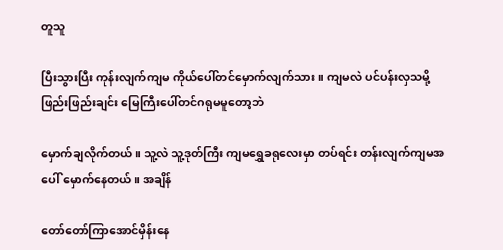တူသူ

ပြီးသွားပြီး ကုန်းလျက်ကျမ ကိုယ်ပေါ်တင်မှောက်လျက်သား။ ကျမလဲ ပင်ပန်းလှသမို့ဖြည်းဖြည်းချင်း မြေကြီးပေါ်တင်ဂရုမမူတော့ဘဲ

မှောက်ချလိုက်တယ်။ သူ့လဲ သူ့ဒုတ်ကြီး ကျမရွှေခရုလေးမှာ တပ်ရင်း တန်းလျက်ကျမအပေါ် မှောက်နေတယ်။ အချိန်

တော်တော်ကြာအောင်မှိန်းနေ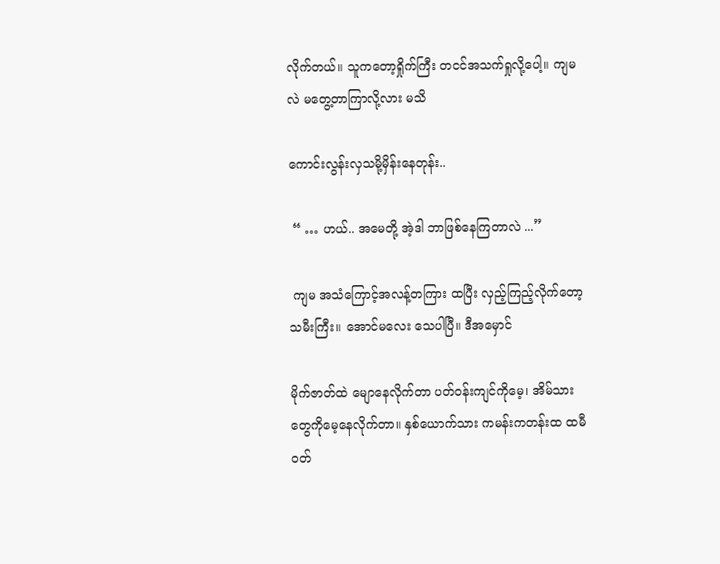လိုက်တယ်။ သူကတော့ရှိုက်ကြီး တငင်အသက်ရှုလို့ပေါ့။ ကျမလဲ မတွေ့တာကြာလို့လား မသိ

ကောင်းလွန်းလှသမို့မှိန်းနေတုန်း..

 “ … ဟယ်.. အမေတို့ အဲ့ဒါ ဘာဖြစ်နေကြတာလဲ ...”

 ကျမ အသံကြောင့်အလန့်တကြား ထပြီး လှည့်ကြည့်လိုက်တော့သမီးကြီး။ အောင်မလေး သေပါပြီ။ ဒီအမှောင်

မိုက်ဇာတ်ထဲ မျောနေလိုက်တာ ပတ်ဝန်းကျင်ကိုမေ့၊ အိမ်သားတွေကိုမေ့နေလိုက်တာ။ နှစ်ယောက်သား ကမန်းကတန်းထ ထမီဝတ်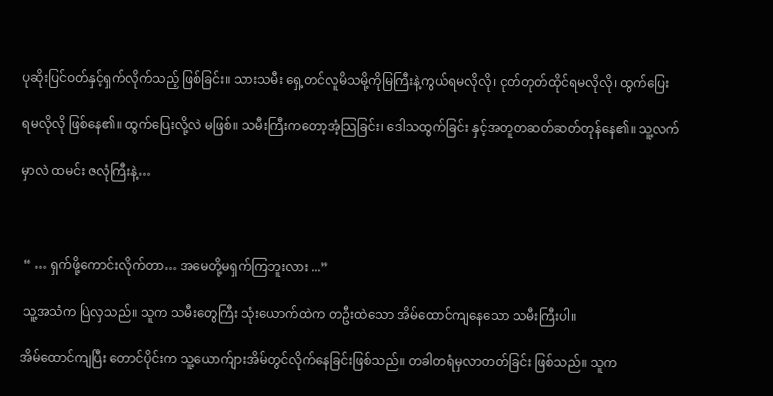ပုဆိုးပြင်ဝတ်နှင့်ရှက်လိုက်သည့် ဖြစ်ခြင်း။ သားသမီး ရှေ့တင်လူမိသမို့ကိုမြကြီးနဲ့ကွယ်ရမလိုလို၊ ငုတ်တုတ်ထိုင်ရမလိုလို၊ ထွက်ပြေး

ရမလိုလို ဖြစ်နေ၏။ ထွက်ပြေးလို့လဲ မဖြစ်။ သမီးကြီးကတော့အံ့သြခြင်း၊ ဒေါသထွက်ခြင်း နှင့်အတူတဆတ်ဆတ်တုန်နေ၏။ သူ့လက်

မှာလဲ ထမင်း ဇလုံကြီးနဲ့…



 “ … ရှက်ဖို့ကောင်းလိုက်တာ… အမေတို့မရှက်ကြဘူးလား ...”

 သူ့အသံက ပြဲလှသည်။ သူက သမီးတွေကြီး သုံးယောက်ထဲက တဦးထဲသော အိမ်ထောင်ကျနေသော သမီးကြီးပါ။

အိမ်ထောင်ကျပြီး တောင်ပိုင်းက သူ့ယောက်ျားအိမ်တွင်လိုက်နေခြင်းဖြစ်သည်။ တခါတရံမှလာတတ်ခြင်း ဖြစ်သည်။ သူက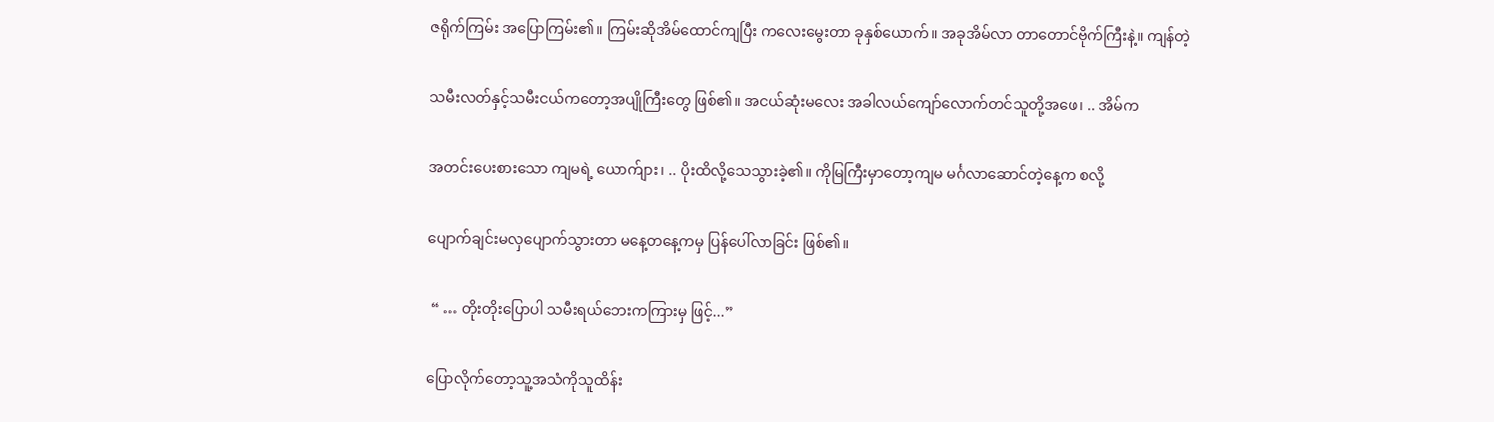ဇရိုက်ကြမ်း အပြောကြမ်း၏။ ကြမ်းဆိုအိမ်ထောင်ကျပြီး ကလေးမွေးတာ ခုနှစ်ယောက်။ အခုအိမ်လာ တာတောင်ဗိုက်ကြီးနဲ့။ ကျန်တဲ့

သမီးလတ်နှင့်သမီးငယ်ကတော့အပျိုကြီးတွေ ဖြစ်၏။ အငယ်ဆုံးမလေး အခါလယ်ကျော်လောက်တင်သူတို့အဖေ၊ .. အိမ်က

အတင်းပေးစားသော ကျမရဲ့ ယောက်ျား၊ .. ပိုးထိလို့သေသွားခဲ့၏။ ကိုမြကြီးမှာတော့ကျမ မင်္ဂလာဆောင်တဲ့နေ့က စလို့

ပျောက်ချင်းမလှပျောက်သွားတာ မနေ့တနေ့ကမှ ပြန်ပေါ်လာခြင်း ဖြစ်၏။

 “ … တိုးတိုးပြောပါ သမီးရယ်ဘေးကကြားမှ ဖြင့်...”

ပြောလိုက်တော့သူ့အသံကိုသူထိန်း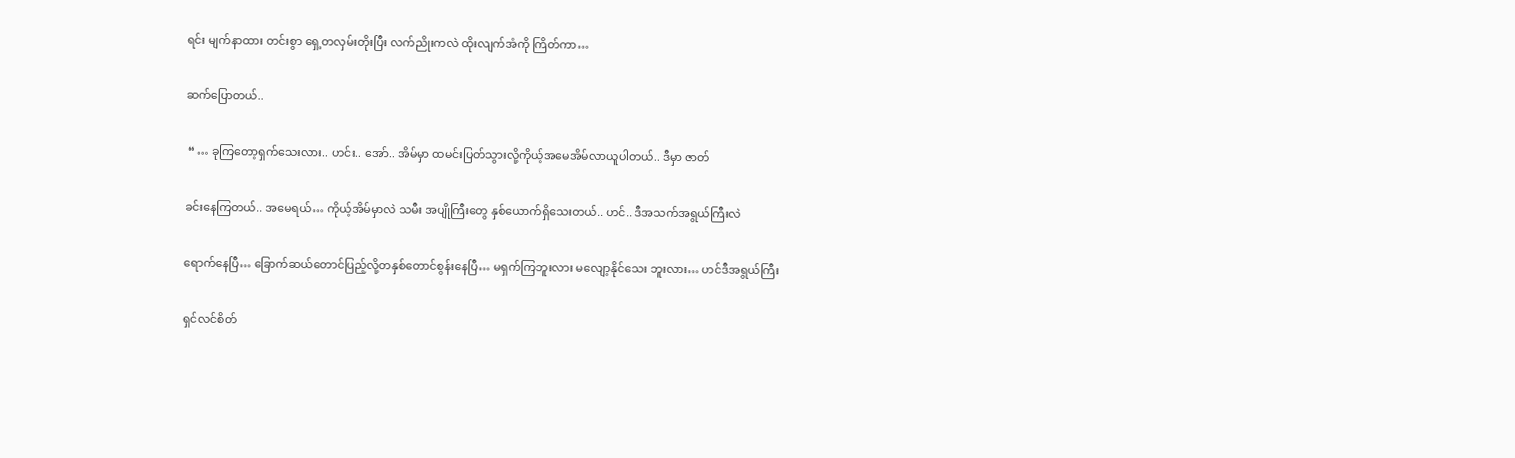ရင်း မျက်နာထား တင်းစွာ ရှေ့တလှမ်းတိုးပြီး လက်ညိုးကလဲ ထိုးလျက်အံကို ကြိတ်ကာ…

ဆက်ပြောတယ်..

 “ … ခုကြတော့ရှက်သေးလား.. ဟင်း.. အော်.. အိမ်မှာ ထမင်းပြတ်သွားလို့ကိုယ့်အမေအိမ်လာယူပါတယ်.. ဒီမှာ ဇာတ်

ခင်းနေကြတယ်.. အမေရယ်… ကိုယ့်အိမ်မှာလဲ သမီး အပျိုကြီးတွေ နှစ်ယောက်ရှိသေးတယ်.. ဟင်.. ဒီအသက်အရွယ်ကြီးလဲ

ရောက်နေပြီ… ခြောက်ဆယ်တောင်ပြည့်လို့တနှစ်တောင်စွန်းနေပြီ… မရှက်ကြဘူးလား မလျော့နိုင်သေး ဘူးလား… ဟင်ဒီအရွယ်ကြီး

ရှင်လင်စိတ်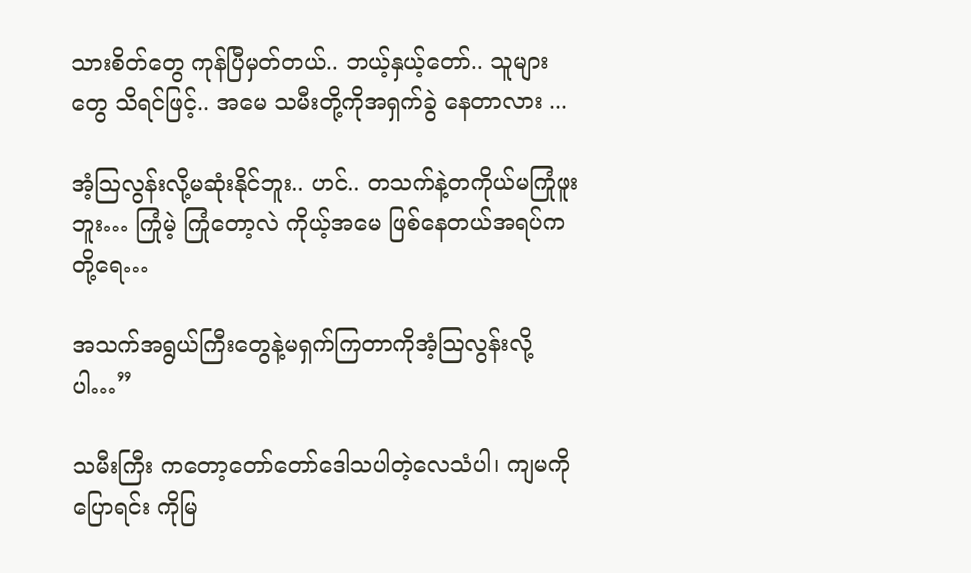သားစိတ်တွေ ကုန်ပြီမှတ်တယ်.. ဘယ့်နှယ့်တော်.. သူများတွေ သိရင်ဖြင့်.. အမေ သမီးတို့ကိုအရှက်ခွဲ နေတာလား ...

အံ့သြလွန်းလို့မဆုံးနိုင်ဘူး.. ဟင်.. တသက်နဲ့တကိုယ်မကြုံဖူးဘူး… ကြုံမဲ့ ကြုံတော့လဲ ကိုယ့်အမေ ဖြစ်နေတယ်အရပ်ကတို့ရေ…

အသက်အရွယ်ကြီးတွေနဲ့မရှက်ကြတာကိုအံ့သြလွန်းလို့ပါ…”

သမီးကြီး ကတော့တော်တော်ဒေါသပါတဲ့လေသံပါ၊ ကျမကိုပြောရင်း ကိုမြ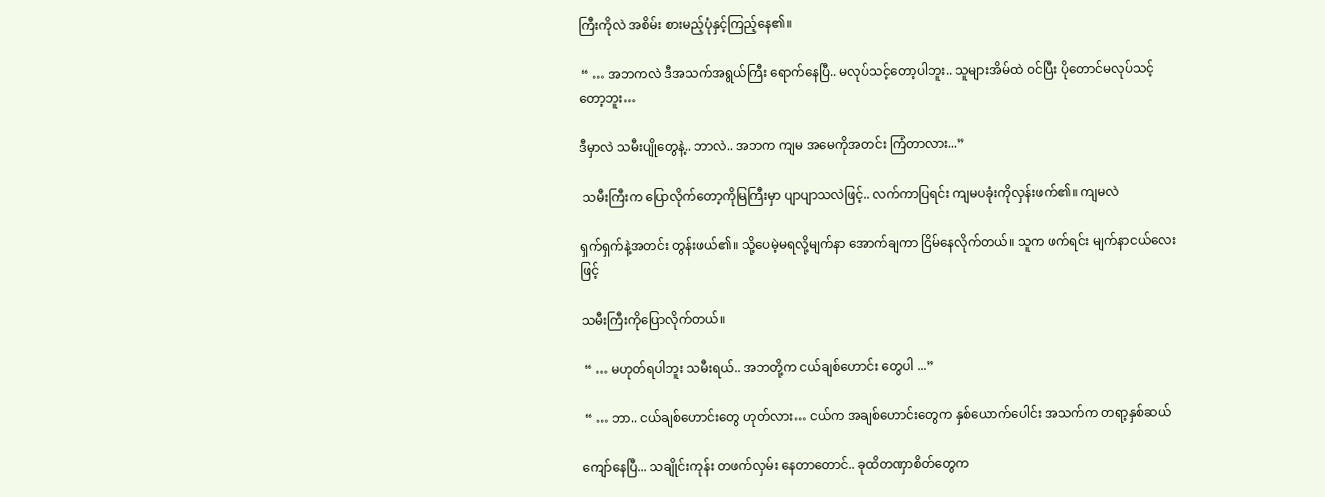ကြီးကိုလဲ အစိမ်း စားမည့်ပုံနှင့်ကြည့်နေ၏။

 “ … အဘကလဲ ဒီအသက်အရွယ်ကြီး ရောက်နေပြီ.. မလုပ်သင့်တော့ပါဘူး.. သူများအိမ်ထဲ ဝင်ပြီး ပိုတောင်မလုပ်သင့်တော့ဘူး…

ဒီမှာလဲ သမီးပျိုတွေနဲ့.. ဘာလဲ.. အဘက ကျမ အမေကိုအတင်း ကြံတာလား...”

 သမီးကြီးက ပြောလိုက်တော့ကိုမြကြီးမှာ ပျာပျာသလဲဖြင့်.. လက်ကာပြရင်း ကျမပခုံးကိုလှန်းဖက်၏။ ကျမလဲ

ရှက်ရှက်နဲ့အတင်း တွန်းဖယ်၏။ သို့ပေမဲ့မရလို့မျက်နာ အောက်ချကာ ငြိမ်နေလိုက်တယ်။ သူက ဖက်ရင်း မျက်နာငယ်လေးဖြင့်

သမီးကြီးကိုပြောလိုက်တယ်။

 “ … မဟုတ်ရပါဘူး သမီးရယ်.. အဘတို့က ငယ်ချစ်ဟောင်း တွေပါ ...”

 “ … ဘာ.. ငယ်ချစ်ဟောင်းတွေ ဟုတ်လား… ငယ်က အချစ်ဟောင်းတွေက နှစ်ယောက်ပေါင်း အသက်က တရာ့နှစ်ဆယ်

ကျော်နေပြီ... သချိုင်းကုန်း တဖက်လှမ်း နေတာတောင်.. ခုထိတဏှာစိတ်တွေက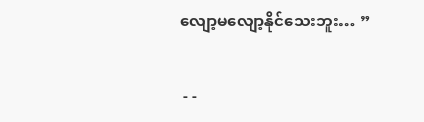လျော့မလျော့နိုင်သေးဘူး… ”

 - -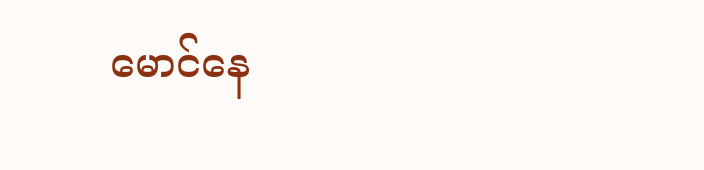မောင်နေ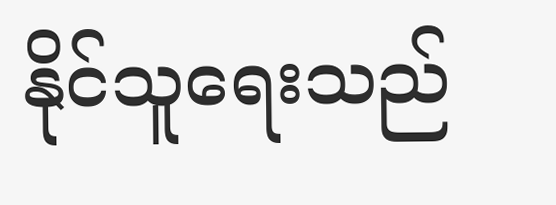နိုင်သူရေးသည်